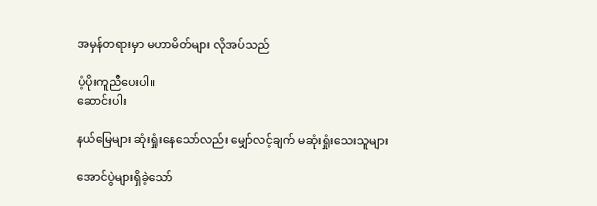အမှန်တရားမှာ မဟာမိတ်များ လိုအပ်သည်

ပံ့ပိုးကူညီပေးပါ။
ဆောင်းပါး

နယ်မြေများ ဆုံးရှုံးနေသော်လည်း မျှော်လင့်ချက် မဆုံးရှုံးသေးသူများ

အောင်ပွဲများရှိခဲ့သော်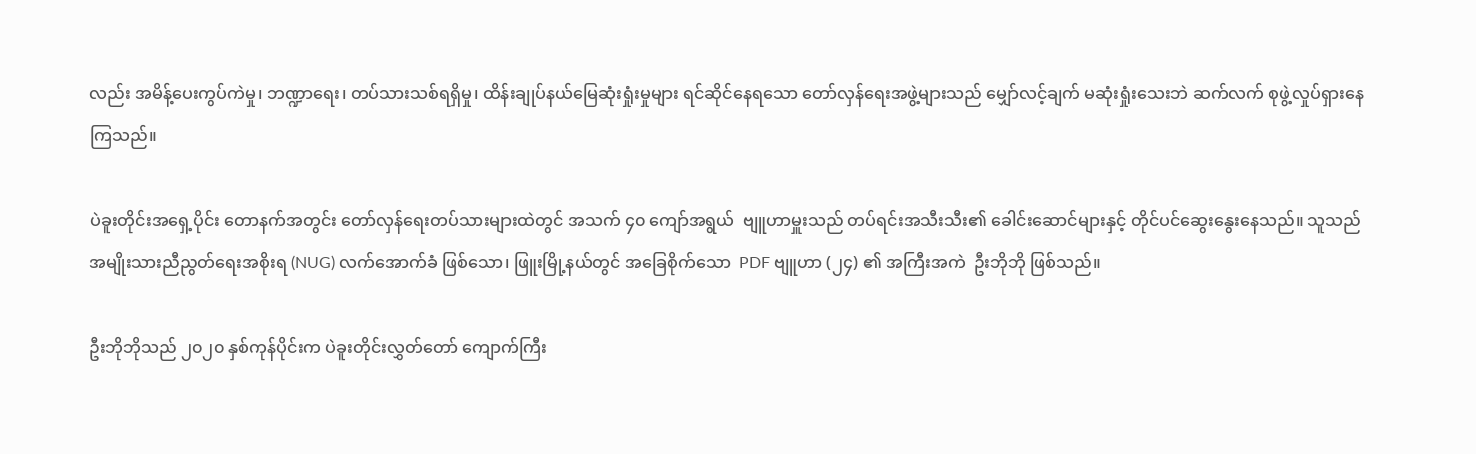လည်း အမိန့်ပေးကွပ်ကဲမှု၊ ဘဏ္ဍာရေး၊ တပ်သားသစ်ရရှိမှု၊ ထိန်းချုပ်နယ်မြေဆုံးရှုံးမှုများ ရင်ဆိုင်နေရသော တော်လှန်ရေးအဖွဲ့များသည် မျှော်လင့်ချက် မဆုံးရှုံးသေးဘဲ ဆက်လက် စုဖွဲ့လှုပ်ရှားနေကြသည်။

ပဲခူးတိုင်းအရှေ့ပိုင်း တောနက်အတွင်း တော်လှန်ရေးတပ်သားများထဲတွင် အသက် ၄၀ ကျော်အရွယ်  ဗျူဟာမှူးသည် တပ်ရင်းအသီးသီး၏ ခေါင်းဆောင်များနှင့် တိုင်ပင်ဆွေးနွေးနေသည်။ သူသည် အမျိုးသားညီညွတ်ရေးအစိုးရ (NUG) လက်အောက်ခံ ဖြစ်သော၊ ဖြူးမြို့နယ်တွင် အခြေစိုက်သော  PDF ဗျူဟာ (၂၄) ၏ အကြီးအကဲ  ဦးဘိုဘို ဖြစ်သည်။

ဦးဘိုဘိုသည် ၂၀၂၀ နှစ်ကုန်ပိုင်းက ပဲခူးတိုင်းလွှတ်တော် ကျောက်ကြီး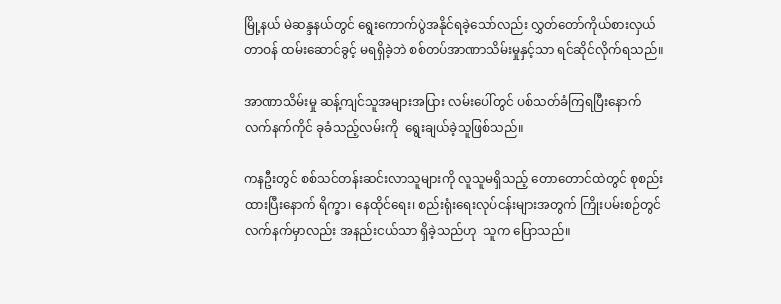မြို့နယ် မဲဆန္ဒနယ်တွင် ရွေးကောက်ပွဲအနိုင်ရခဲ့သော်လည်း လွှတ်တော်ကိုယ်စားလှယ်တာဝန် ထမ်းဆောင်ခွင့် မရရှိခဲ့ဘဲ စစ်တပ်အာဏာသိမ်းမှုနှင့်သာ ရင်ဆိုင်လိုက်ရသည်။

အာဏာသိမ်းမှု ဆန့်ကျင်သူအများအပြား လမ်းပေါ်တွင် ပစ်သတ်ခံကြရပြီးနောက်  လက်နက်ကိုင် ခုခံသည့်လမ်းကို  ရွေးချယ်ခဲ့သူဖြစ်သည်။

ကနဦးတွင် စစ်သင်တန်းဆင်းလာသူများကို လူသူမရှိသည့် တောတောင်ထဲတွင် စုစည်းထားပြီးနောက် ရိက္ခာ၊ နေထိုင်ရေး၊ စည်းရုံးရေးလုပ်ငန်းများအတွက် ကြိုးပမ်းစဉ်တွင် လက်နက်မှာလည်း အနည်းငယ်သာ ရှိခဲ့သည်ဟု  သူက ပြောသည်။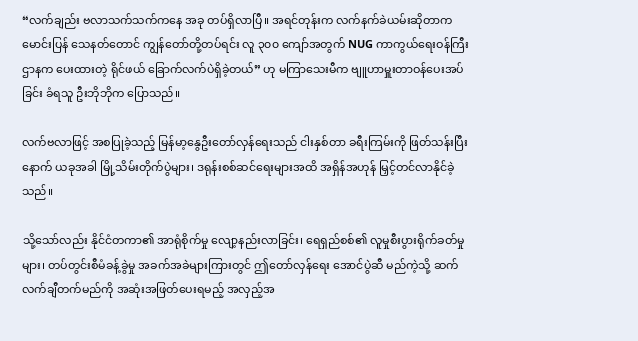“လက်ချည်း ဗလာသက်သက်ကနေ အခု တပ်ရှိလာပြီ။ အရင်တုန်းက လက်နက်ခဲယမ်းဆိုတာက မောင်းပြန် သေနတ်တောင် ကျွန်တော်တို့တပ်ရင်း လူ ၃၀၀ ကျော်အတွက် NUG ကာကွယ်ရေးဝန်ကြီးဌာနက ပေးထားတဲ့ ရိုင်ဖယ် ခြောက်လက်ပဲရှိခဲ့တယ်” ဟု မကြာသေးမီက ဗျူဟာမှူးတာဝန်ပေးအပ်ခြင်း ခံရသူ ဦးဘိုဘိုက ပြောသည်။

လက်ဗလာဖြင့် အစပြုခဲ့သည့် မြန်မာ့နွေဦးတော်လှန်ရေးသည် ငါးနှစ်တာ ခရီးကြမ်းကို ဖြတ်သန်းပြီးနောက် ယခုအခါ မြို့သိမ်းတိုက်ပွဲများ၊ ဒရုန်းစစ်ဆင်ရေးများအထိ အရှိန်အဟုန် မြှင့်တင်လာနိုင်ခဲ့သည်။

သို့သော်လည်း နိုင်ငံတကာ၏ အာရုံစိုက်မှု လျော့နည်းလာခြင်း၊ ရေရှည်စစ်၏ လူမှုစီးပွားရိုက်ခတ်မှုများ၊ တပ်တွင်းစီမံခန့်ခွဲမှု အခက်အခဲများကြားတွင် ဤတော်လှန်ရေး အောင်ပွဲဆီ မည်ကဲ့သို့ ဆက်လက်ချီတက်မည်ကို အဆုံးအဖြတ်ပေးရမည့် အလှည့်အ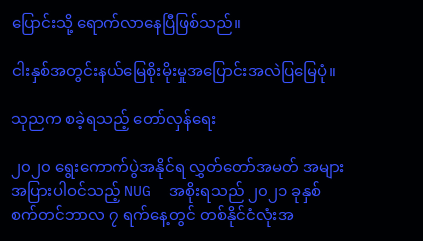ပြောင်းသို့ ရောက်လာနေပြီဖြစ်သည်။

ငါးနှစ်အတွင်းနယ်မြေစိုးမိုးမှုအပြောင်းအလဲပြမြေပုံ။

သုညက စခဲ့ရသည့် တော်လှန်ရေး

၂၀၂၀ ရွေးကောက်ပွဲအနိုင်ရ လွှတ်တော်အမတ် အများအပြားပါဝင်သည့် NUG  အစိုးရသည် ၂၀၂၁ ခုနှစ် စက်တင်ဘာလ ၇ ရက်နေ့တွင် တစ်နိုင်ငံလုံးအ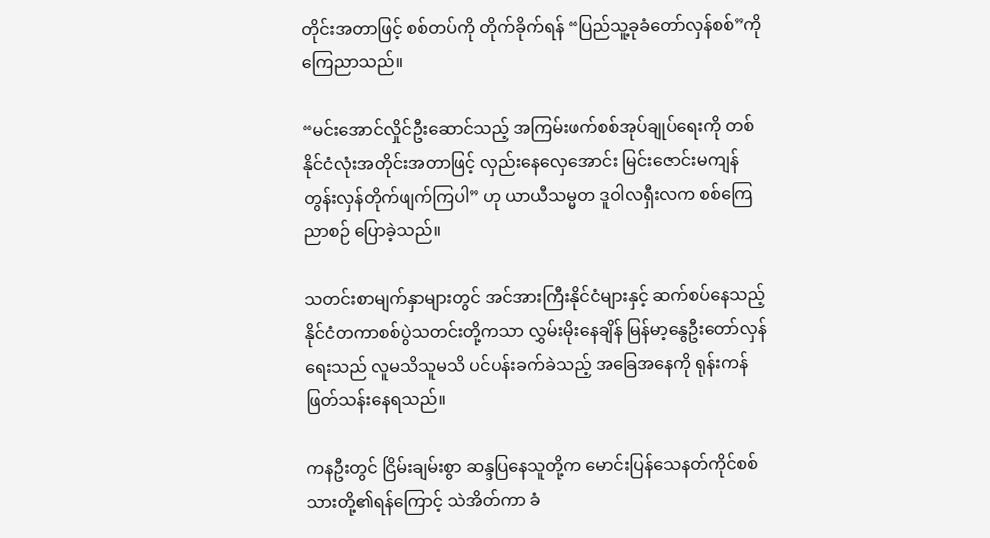တိုင်းအတာဖြင့် စစ်တပ်ကို တိုက်ခိုက်ရန် “ပြည်သူ့ခုခံတော်လှန်စစ်”ကို ကြေညာသည်။

“မင်းအောင်လှိုင်ဦးဆောင်သည့် အကြမ်းဖက်စစ်အုပ်ချုပ်ရေးကို တစ်နိုင်ငံလုံးအတိုင်းအတာဖြင့် လှည်းနေလှေအောင်း မြင်းဇောင်းမကျန် တွန်းလှန်တိုက်ဖျက်ကြပါ” ဟု ယာယီသမ္မတ ဒူဝါလရှီးလက စစ်ကြေညာစဉ် ပြောခဲ့သည်။

သတင်းစာမျက်နှာများတွင် အင်အားကြီးနိုင်ငံများနှင့် ဆက်စပ်နေသည့် နိုင်ငံတကာစစ်ပွဲသတင်းတို့ကသာ လွှမ်းမိုးနေချိန် မြန်မာ့နွေဦးတော်လှန်ရေးသည် လူမသိသူမသိ ပင်ပန်းခက်ခဲသည့် အခြေအနေကို ရုန်းကန်ဖြတ်သန်းနေရသည်။

ကနဦးတွင် ငြိမ်းချမ်းစွာ ဆန္ဒပြနေသူတို့က မောင်းပြန်သေနတ်ကိုင်စစ်သားတို့၏ရန်ကြောင့် သဲအိတ်ကာ ခံ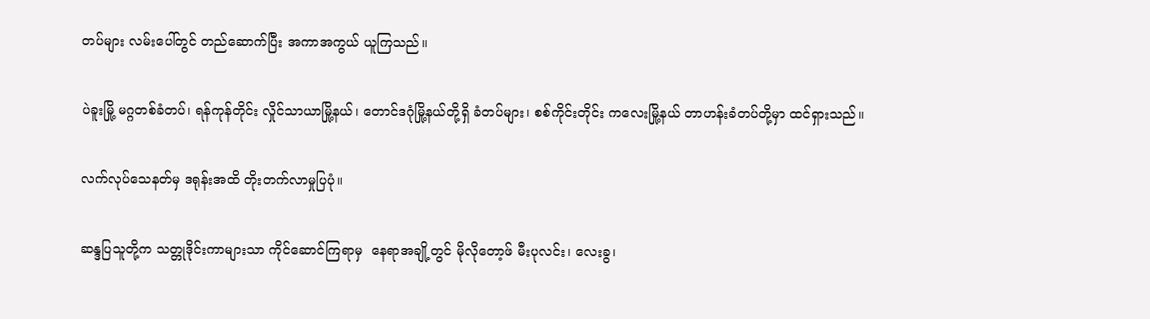တပ်များ လမ်းပေါ်တွင် တည်ဆောက်ပြီး အကာအကွယ် ယူကြသည်။

ပဲခူးမြို့ မဂ္ဂတစ်ခံတပ်၊ ရန်ကုန်တိုင်း လှိုင်သာယာမြို့နယ်၊ တောင်ဒဂုံမြို့နယ်တို့ရှိ ခံတပ်များ၊ စစ်ကိုင်းတိုင်း ကလေးမြို့နယ် တာဟန်းခံတပ်တို့မှာ ထင်ရှားသည်။

လက်လုပ်သေနတ်မှ ဒရုန်းအထိ တိုးတက်လာမှုပြပုံ။

ဆန္ဒပြသူတို့က သတ္တုဒိုင်းကာများသာ ကိုင်ဆောင်ကြရာမှ  နေရာအချို့တွင် မိုလိုတော့ဖ် မီးပုလင်း၊ လေးခွ၊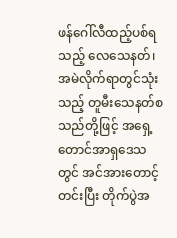ဖန်ဂေါ်လီထည့်ပစ်ရသည့် လေသေနတ်၊ အမဲလိုက်ရာတွင်သုံးသည့် တူမီးသေနတ်စသည်တို့ဖြင့် အရှေ့တောင်အာရှဒေသတွင် အင်အားတောင့်တင်းပြီး တိုက်ပွဲအ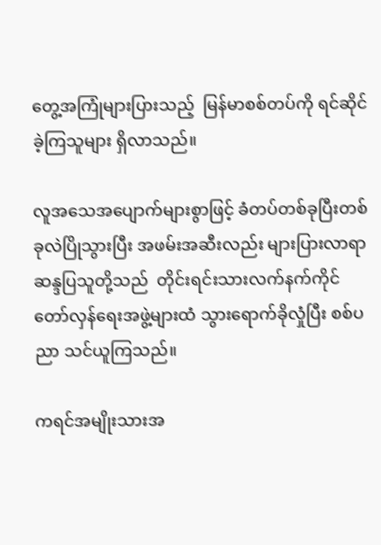တွေ့အကြုံများပြားသည့်  မြန်မာစစ်တပ်ကို ရင်ဆိုင်ခဲ့ကြသူများ ရှိလာသည်။

လူအသေအပျောက်များစွာဖြင့် ခံတပ်တစ်ခုပြီးတစ်ခုလဲပြိုသွားပြီး အဖမ်းအဆီးလည်း များပြားလာရာ  ဆန္ဒပြသူတို့သည်  တိုင်းရင်းသားလက်နက်ကိုင် တော်လှန်ရေးအဖွဲ့များထံ သွားရောက်ခိုလှုံပြီး စစ်ပညာ သင်ယူကြသည်။

ကရင်အမျိုးသားအ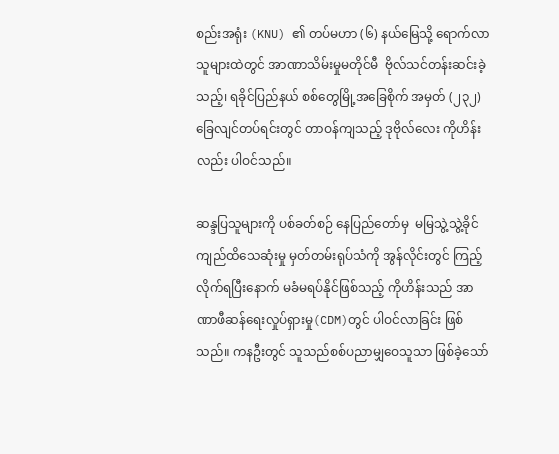စည်းအရုံး (KNU) ၏ တပ်မဟာ (၆) နယ်မြေသို့ ရောက်လာသူများထဲတွင် အာဏာသိမ်းမှုမတိုင်မီ  ဗိုလ်သင်တန်းဆင်းခဲ့သည့်၊ ရခိုင်ပြည်နယ် စစ်တွေမြို့အခြေစိုက် အမှတ် (၂၃၂) ခြေလျင်တပ်ရင်းတွင် တာဝန်ကျသည့် ဒုဗိုလ်လေး ကိုဟိန်းလည်း ပါဝင်သည်။

ဆန္ဒပြသူများကို ပစ်ခတ်စဉ် နေပြည်တော်မှ  မမြသွဲ့သွဲ့ခိုင် ကျည်ထိသေဆုံးမှု မှတ်တမ်းရုပ်သံကို အွန်လိုင်းတွင် ကြည့်လိုက်ရပြီးနောက် မခံမရပ်နိုင်ဖြစ်သည့် ကိုဟိန်းသည် အာဏာဖီဆန်ရေးလှုပ်ရှားမှု(CDM)တွင် ပါဝင်လာခြင်း ဖြစ်သည်။ ကနဦးတွင် သူသည်စစ်ပညာမျှဝေသူသာ ဖြစ်ခဲ့သော်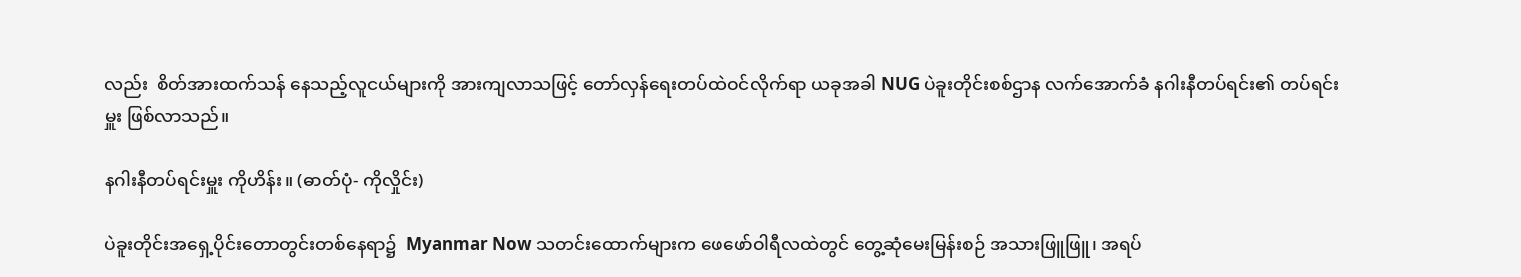လည်း  စိတ်အားထက်သန် နေသည့်လူငယ်များကို အားကျလာသဖြင့် တော်လှန်ရေးတပ်ထဲဝင်လိုက်ရာ ယခုအခါ NUG ပဲခူးတိုင်းစစ်ဌာန လက်အောက်ခံ နဂါးနီတပ်ရင်း၏ တပ်ရင်းမှူး ဖြစ်လာသည်။

နဂါးနီတပ်ရင်းမှူး ကိုဟိန်း။ (ဓာတ်ပုံ- ကိုလှိုင်း)

ပဲခူးတိုင်းအရှေ့ပိုင်းတောတွင်းတစ်နေရာ၌  Myanmar Now သတင်းထောက်များက ဖေဖော်ဝါရီလထဲတွင် တွေ့ဆုံမေးမြန်းစဉ် အသားဖြူဖြူ၊ အရပ်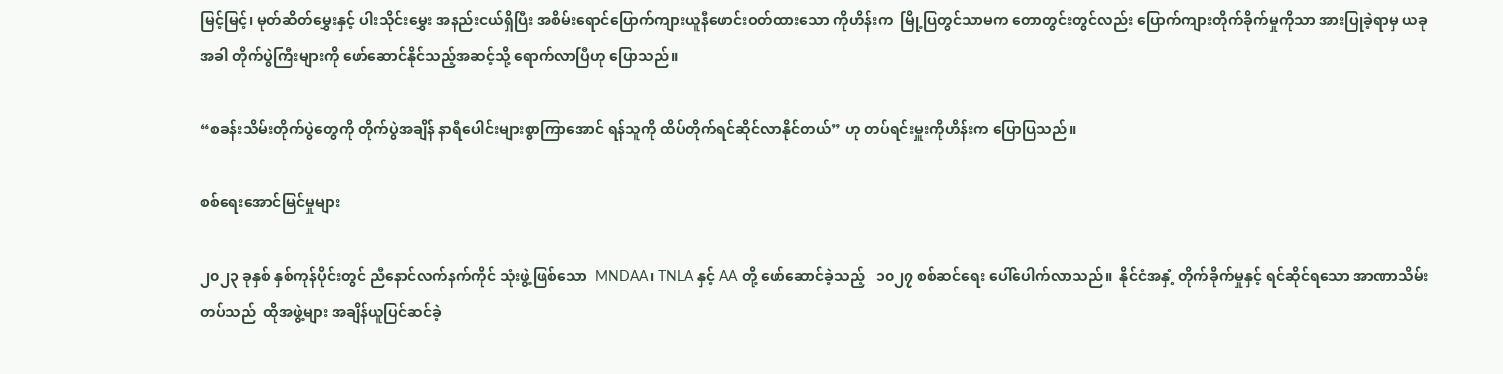မြင့်မြင့်၊ မုတ်ဆိတ်မွှေးနှင့် ပါးသိုင်းမွှေး အနည်းငယ်ရှိပြီး အစိမ်းရောင်ပြောက်ကျားယူနီဖောင်းဝတ်ထားသော ကိုဟိန်းက  မြို့ပြတွင်သာမက တောတွင်းတွင်လည်း ပြောက်ကျားတိုက်ခိုက်မှုကိုသာ အားပြုခဲ့ရာမှ ယခုအခါ တိုက်ပွဲကြီးများကို ဖော်ဆောင်နိုင်သည့်အဆင့်သို့ ရောက်လာပြီဟု ပြောသည်။

“စခန်းသိမ်းတိုက်ပွဲတွေကို တိုက်ပွဲအချိန် နာရီပေါင်းများစွာကြာအောင် ရန်သူကို ထိပ်တိုက်ရင်ဆိုင်လာနိုင်တယ်” ဟု တပ်ရင်းမှူးကိုဟိန်းက ပြောပြသည်။

စစ်ရေးအောင်မြင်မှုများ

၂၀၂၃ ခုနှစ် နှစ်ကုန်ပိုင်းတွင် ညီနောင်လက်နက်ကိုင် သုံးဖွဲ့ဖြစ်သော  MNDAA၊ TNLA နှင့် AA တို့ ဖော်ဆောင်ခဲ့သည့်   ၁၀၂၇ စစ်ဆင်ရေး ပေါ်ပေါက်လာသည်။  နိုင်ငံအနှံ့ တိုက်ခိုက်မှုနှင့် ရင်ဆိုင်ရသော အာဏာသိမ်းတပ်သည်  ထိုအဖွဲ့များ အချိန်ယူပြင်ဆင်ခဲ့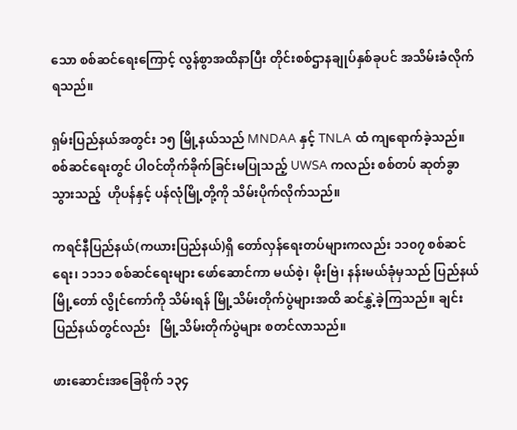သော စစ်ဆင်ရေးကြောင့် လွန်စွာအထိနာပြီး တိုင်းစစ်ဌာနချုပ်နှစ်ခုပင် အသိမ်းခံလိုက်ရသည်။

ရှမ်းပြည်နယ်အတွင်း ၁၅ မြို့နယ်သည် MNDAA နှင့် TNLA ထံ ကျရောက်ခဲ့သည်။ စစ်ဆင်ရေးတွင် ပါဝင်တိုက်ခိုက်ခြင်းမပြုသည့် UWSA ကလည်း စစ်တပ် ဆုတ်ခွာသွားသည့်  ဟိုပန်နှင့် ပန်လုံမြို့တို့ကို သိမ်းပိုက်လိုက်သည်။

ကရင်နီပြည်နယ်(ကယားပြည်နယ်)ရှိ တော်လှန်ရေးတပ်များကလည်း ၁၁၀၇ စစ်ဆင်ရေး၊ ၁၁၁၁ စစ်ဆင်ရေးများ ဖော်ဆောင်ကာ မယ်စဲ့၊ မိုးဗြဲ၊ နန်းမယ်ခုံမှသည် ပြည်နယ်မြို့တော် လွိုင်ကော်ကို သိမ်းရန် မြို့သိမ်းတိုက်ပွဲများအထိ ဆင်နွှဲ့ခဲ့ကြသည်။ ချင်းပြည်နယ်တွင်လည်း   မြို့သိမ်းတိုက်ပွဲများ စတင်လာသည်။

ဖားဆောင်းအခြေစိုက် ၁၃၄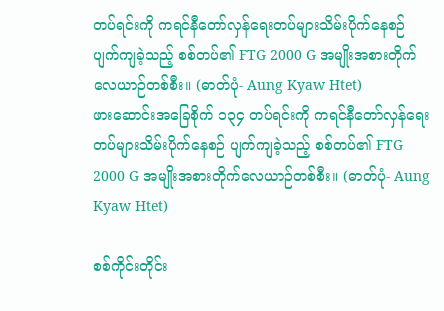တပ်ရင်းကို ကရင်နီတော်လှန်ရေးတပ်များသိမ်းပိုက်နေစဉ် ပျက်ကျခဲ့သည့် စစ်တပ်၏ FTG 2000 G အမျိုးအစားတိုက်လေယာဉ်တစ်စီး။ (ဓာတ်ပုံ- Aung Kyaw Htet)
ဖားဆောင်းအခြေစိုက် ၁၃၄ တပ်ရင်းကို ကရင်နီတော်လှန်ရေးတပ်များသိမ်းပိုက်နေစဉ် ပျက်ကျခဲ့သည့် စစ်တပ်၏ FTG 2000 G အမျိုးအစားတိုက်လေယာဉ်တစ်စီး။ (ဓာတ်ပုံ- Aung Kyaw Htet)

စစ်ကိုင်းတိုင်း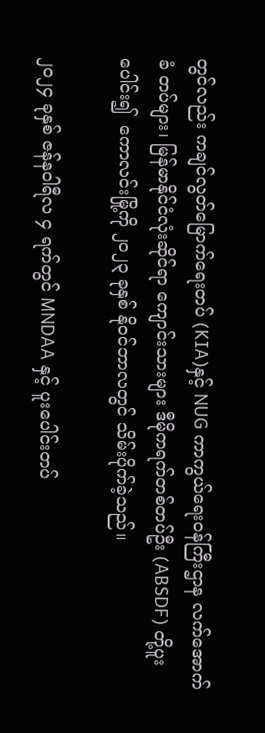တွင်လည်း ကချင်လွတ်မြောက်ရေးတပ် (KIA)နှင့် NUG ကာကွယ်ရေးဝန်ကြီးဌာန လက်အောက်ခံ တပ်များ၊ မြန်မာနိုင်ငံလုံးဆိုင်ရာ ကျောင်းသားများ ဒီမိုကရက်တစ်တပ်ဦး (ABSDF) တို့ပူးပေါင်း၍  ကောလင်းမြို့ကို ၂၀၂၃ ခုနှစ် နိုဝင်ဘာလတွင် သိမ်းပိုက်ခဲ့သည်။

၂၀၂၄ ခုနှစ် ဇန်နဝါရီလ ၄ ရက်တွင် MNDAA နှင့် ပူးပေါင်းတပ်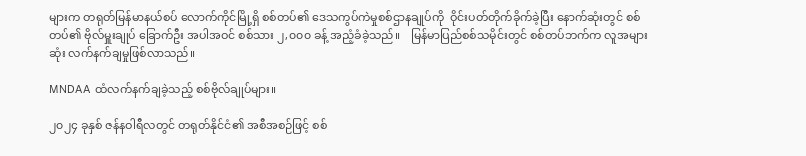များက တရုတ်မြန်မာနယ်စပ် လောက်ကိုင်မြို့ရှိ စစ်တပ်၏ ဒေသကွပ်ကဲမှုစစ်ဌာနချုပ်ကို  ဝိုင်းပတ်တိုက်ခိုက်ခဲ့ပြီး နောက်ဆုံးတွင် စစ်တပ်၏ ဗိုလ်မှူးချုပ် ခြောက်ဦး အပါအဝင် စစ်သား ၂,၀၀၀ ခန့် အညံ့ခံခဲ့သည်။    မြန်မာပြည်စစ်သမိုင်းတွင် စစ်တပ်ဘက်က လူအများဆုံး လက်နက်ချမှုဖြစ်လာသည်။

MNDAA ထံလက်နက်ချခဲ့သည့် စစ်ဗိုလ်ချုပ်များ။

၂၀၂၄ ခုနှစ် ဇန်နဝါရီလတွင် တရုတ်နိုင်ငံ၏ အစီအစဉ်ဖြင့် စစ်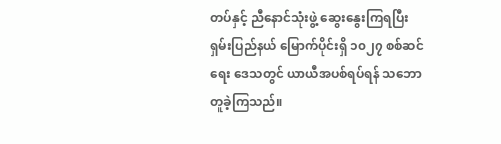တပ်နှင့် ညီနောင်သုံးဖွဲ့ ဆွေးနွေးကြရပြီး ရှမ်းပြည်နယ် မြောက်ပိုင်းရှိ ၁၀၂၇ စစ်ဆင်ရေး ဒေသတွင် ယာယီအပစ်ရပ်ရန် သဘောတူခဲ့ကြသည်။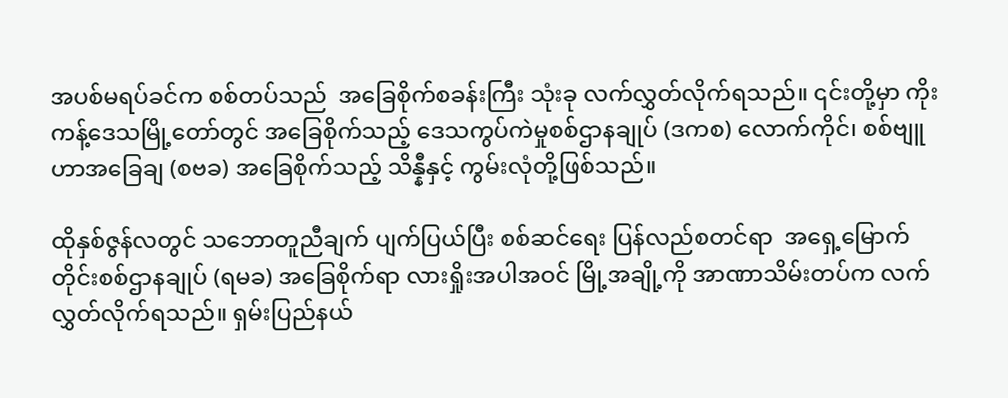အပစ်မရပ်ခင်က စစ်တပ်သည်  အခြေစိုက်စခန်းကြီး သုံးခု လက်လွှတ်လိုက်ရသည်။ ၎င်းတို့မှာ ကိုးကန့်ဒေသမြို့တော်တွင် အခြေစိုက်သည့် ဒေသကွပ်ကဲမှုစစ်ဌာနချုပ် (ဒကစ) လောက်ကိုင်၊ စစ်ဗျူဟာအခြေချ (စဗခ) အခြေစိုက်သည့် သိန္နီနှင့် ကွမ်းလုံတို့ဖြစ်သည်။

ထိုနှစ်ဇွန်လတွင် သဘောတူညီချက် ပျက်ပြယ်ပြီး စစ်ဆင်ရေး ပြန်လည်စတင်ရာ  အရှေ့မြောက်တိုင်းစစ်ဌာနချုပ် (ရမခ) အခြေစိုက်ရာ လားရှိုးအပါအဝင် မြို့အချို့ကို အာဏာသိမ်းတပ်က လက်လွှတ်လိုက်ရသည်။ ရှမ်းပြည်နယ်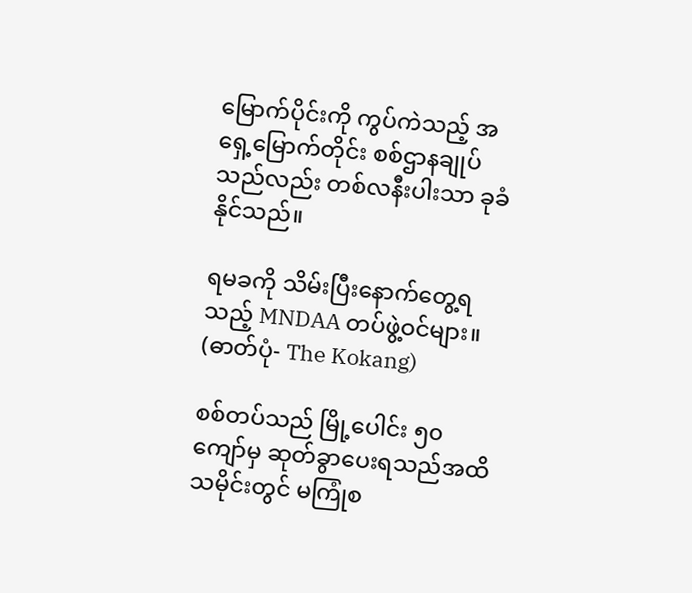မြောက်ပိုင်းကို ကွပ်ကဲသည့် အရှေ့မြောက်တိုင်း စစ်ဌာနချုပ်သည်လည်း တစ်လနီးပါးသာ ခုခံနိုင်သည်။

ရမခကို သိမ်းပြီးနောက်တွေ့ရသည့် MNDAA တပ်ဖွဲ့ဝင်များ။ (ဓာတ်ပုံ- The Kokang)

စစ်တပ်သည် မြို့ပေါင်း ၅၀ ကျော်မှ ဆုတ်ခွာပေးရသည်အထိ သမိုင်းတွင် မကြုံစ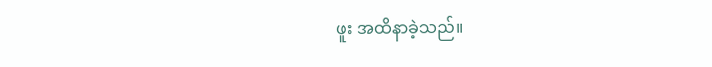ဖူး အထိနာခဲ့သည်။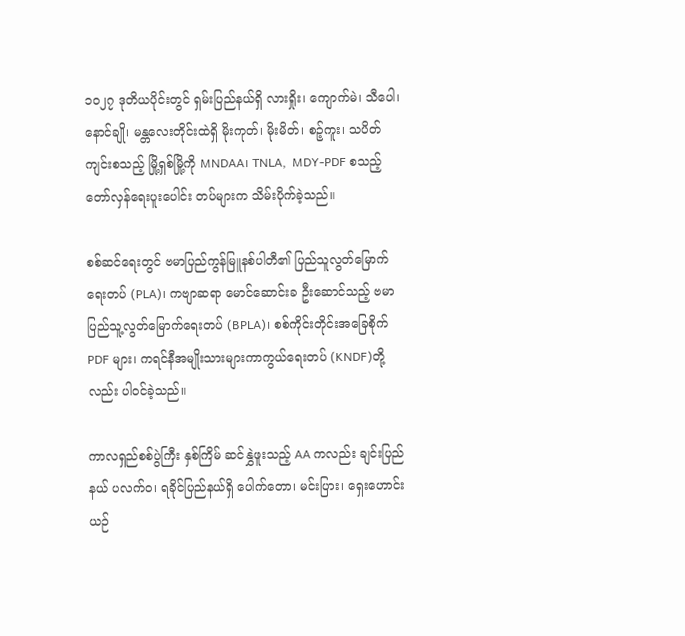၁၀၂၇ ဒုတိယပိုင်းတွင် ရှမ်းပြည်နယ်ရှိ လားရှိုး၊ ကျောက်မဲ၊ သီပေါ၊ နောင်ချို၊ မန္တလေးတိုင်းထဲရှိ မိုးကုတ်၊ မိုးမိတ်၊ စဉ့်ကူး၊ သပိတ်ကျင်းစသည့် မြို့ရှစ်မြို့ကို MNDAA၊ TNLA,  MDY-PDF စသည့် တော်လှန်ရေးပူးပေါင်း တပ်များက သိမ်းပိုက်ခဲ့သည်။

စစ်ဆင်ရေးတွင် ဗမာပြည်ကွန်မြူနစ်ပါတီ၏ ပြည်သူလွတ်မြောက်ရေးတပ် (PLA)၊ ကဗျာဆရာ မောင်ဆောင်းခ ဦးဆောင်သည့် ဗမာပြည်သူ့လွတ်မြောက်ရေးတပ် (BPLA)၊ စစ်ကိုင်းတိုင်းအခြေစိုက် PDF များ၊ ကရင်နီအမျိုးသားများကာကွယ်ရေးတပ် (KNDF)တို့လည်း ပါဝင်ခဲ့သည်။

ကာလရှည်စစ်ပွဲကြီး နှစ်ကြိမ် ဆင်နွှဲဖူးသည့် AA ကလည်း ချင်းပြည်နယ် ပလက်ဝ၊ ရခိုင်ပြည်နယ်ရှိ ပေါက်တော၊ မင်းပြား၊ ရှေးဟောင်းယဉ်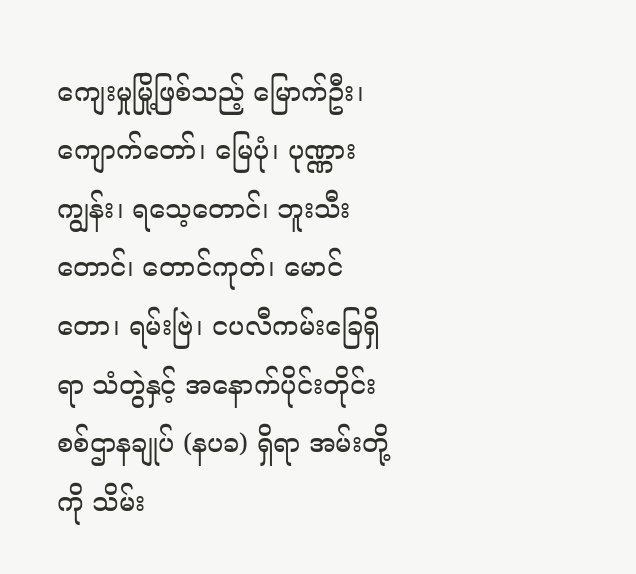ကျေးမှုမြို့ဖြစ်သည့် မြောက်ဦး၊ ကျောက်တော်၊ မြေပုံ၊ ပုဏ္ဏားကျွန်း၊ ရသေ့တောင်၊ ဘူးသီးတောင်၊ တောင်ကုတ်၊ မောင်တော၊ ရမ်းဗြဲ၊ ငပလီကမ်းခြေရှိရာ သံတွဲနှင့် အနောက်ပိုင်းတိုင်းစစ်ဌာနချုပ် (နပခ) ရှိရာ အမ်းတို့ကို သိမ်း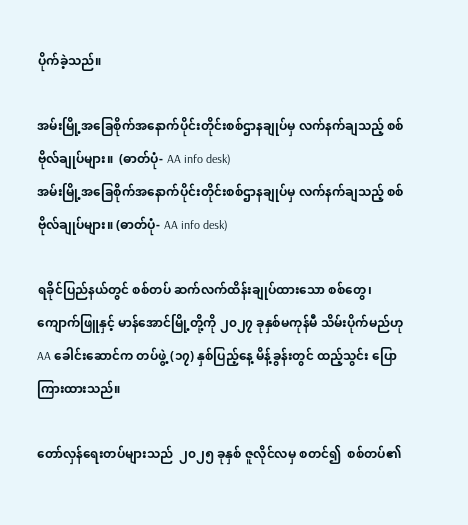ပိုက်ခဲ့သည်။

အမ်းမြို့အခြေစိုက်အနောက်ပိုင်းတိုင်းစစ်ဌာနချုပ်မှ လက်နက်ချသည့် စစ်ဗိုလ်ချုပ်များ။  (ဓာတ်ပုံ- AA info desk)
အမ်းမြို့အခြေစိုက်အနောက်ပိုင်းတိုင်းစစ်ဌာနချုပ်မှ လက်နက်ချသည့် စစ်ဗိုလ်ချုပ်များ။ (ဓာတ်ပုံ- AA info desk)

ရခိုင်ပြည်နယ်တွင် စစ်တပ် ဆက်လက်ထိန်းချုပ်ထားသော စစ်တွေ၊ ကျောက်ဖြူနှင့် မာန်အောင်မြို့တို့ကို ၂၀၂၇ ခုနှစ်မကုန်မီ သိမ်းပိုက်မည်ဟု   AA ခေါင်းဆောင်က တပ်ဖွဲ့ (၁၇) နှစ်ပြည့်နေ့ မိန့်ခွန်းတွင် ထည့်သွင်း ပြောကြားထားသည်။

တော်လှန်ရေးတပ်များသည်  ၂၀၂၅ ခုနှစ် ဇူလိုင်လမှ စတင်၍  စစ်တပ်၏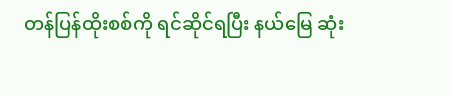တန်ပြန်ထိုးစစ်ကို ရင်ဆိုင်ရပြီး နယ်မြေ ဆုံး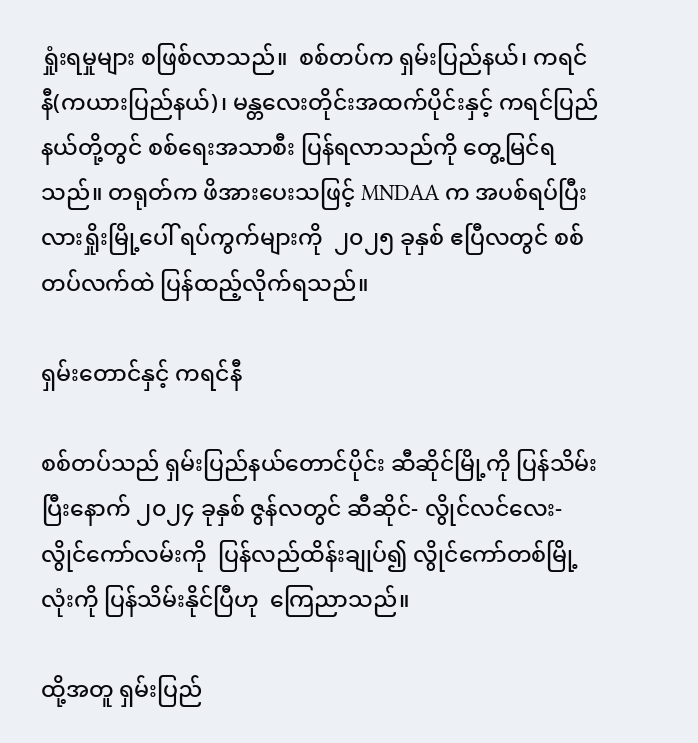ရှုံးရမှုများ စဖြစ်လာသည်။  စစ်တပ်က ရှမ်းပြည်နယ်၊ ကရင်နီ(ကယားပြည်နယ်)၊ မန္တလေးတိုင်းအထက်ပိုင်းနှင့် ကရင်ပြည်နယ်တို့တွင် စစ်ရေးအသာစီး ပြန်ရလာသည်ကို တွေ့မြင်ရသည်။ တရုတ်က ဖိအားပေးသဖြင့် MNDAA က အပစ်ရပ်ပြီး လားရှိုးမြို့ပေါ် ရပ်ကွက်များကို  ၂၀၂၅ ခုနှစ် ဧပြီလတွင် စစ်တပ်လက်ထဲ ပြန်ထည့်လိုက်ရသည်။

ရှမ်းတောင်နှင့် ကရင်နီ

စစ်တပ်သည် ရှမ်းပြည်နယ်တောင်ပိုင်း ဆီဆိုင်မြို့ကို ပြန်သိမ်းပြီးနောက် ၂၀၂၄ ခုနှစ် ဇွန်လတွင် ဆီဆိုင်- လွိုင်လင်လေး- လွိုင်ကော်လမ်းကို  ပြန်လည်ထိန်းချုပ်၍ လွိုင်ကော်တစ်မြို့လုံးကို ပြန်သိမ်းနိုင်ပြီဟု  ကြေညာသည်။

ထို့အတူ ရှမ်းပြည်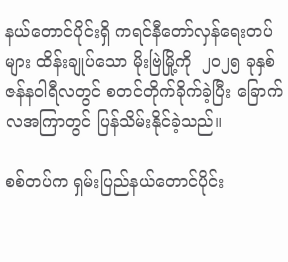နယ်တောင်ပိုင်းရှိ ကရင်နီတော်လှန်ရေးတပ်များ ထိန်းချုပ်သော မိုးဗြဲမြို့ကို  ၂၀၂၅ ခုနှစ် ဇန်နဝါရီလတွင် စတင်တိုက်ခိုက်ခဲ့ပြီး ခြောက်လအကြာတွင် ပြန်သိမ်းနိုင်ခဲ့သည်။

စစ်တပ်က ရှမ်းပြည်နယ်တောင်ပိုင်း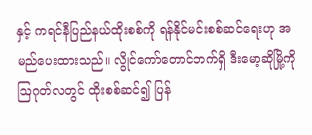နှင့် ကရင်နီပြည်နယ်ထိုးစစ်ကို ရန်နိုင်မင်းစစ်ဆင်ရေးဟု အမည်ပေးထားသည်။ လွိုင်ကော်တောင်ဘက်ရှိ ဒီးမော့ဆိုမြို့ကို ဩဂုတ်လတွင် ထိုးစစ်ဆင်၍ ပြန်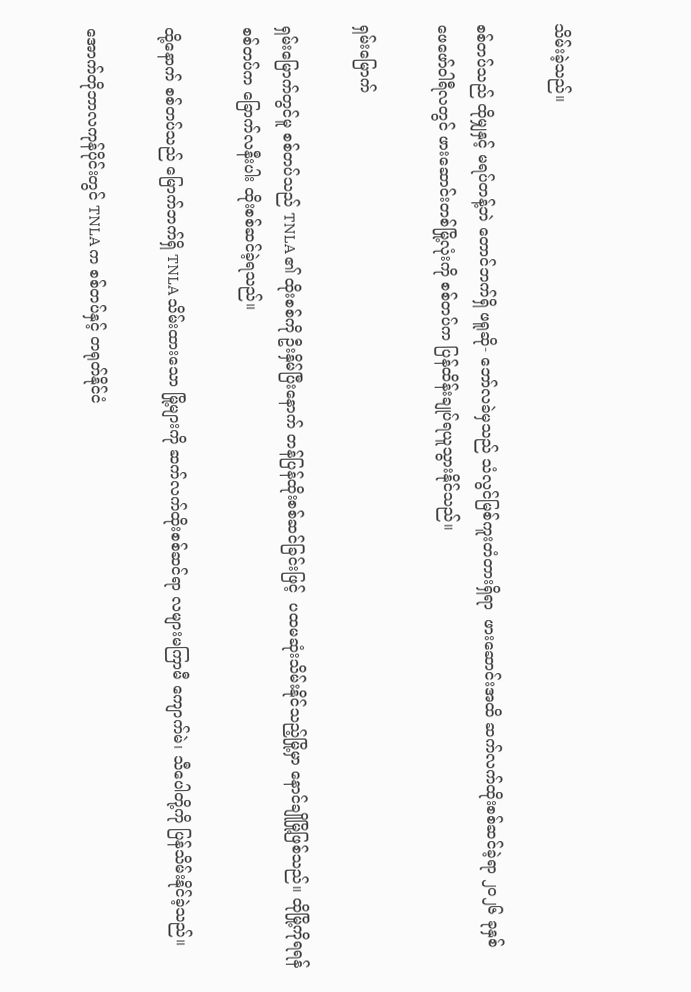သိမ်းခဲ့သည်။

စစ်တပ်သည် ထိုမျှနှင့် မရပ်တန့်ဘဲ တောင်ဘက်ရှိ ဖရူဆို- ဘော်လခဲမှသည် သံလွင်မြစ်ကူးတံတားရှိရာ  ဖားဆောင်းအထိ ဆက်လက်ထိုးစစ်ဆင်ခဲ့ရာ ၂၀၂၆ ခုနှစ် ဖေဖော်ဝါရီလတွင် ဖားဆောင်းတစ်မြို့လုံးကို စစ်တပ်က ပြန်ထိန်းချုပ်ရယူသွားနိုင်သည်။

ရှမ်းမြောက်

ရှမ်းမြောက်တွင်မူ စစ်တပ်သည် TNLA ၏ ထိုးစစ်ကို ဦးနှိမ်ပြီးနောက် တန်ပြန်ထိုးစစ်ဆင်ခြင်းဖြင့်  ပထမဆုံးသိမ်းနိုင်သည့်မြို့မှာ နောင်ချိုမြို့ဖြစ်သည်။ ထိုမြို့ကိုရရန် စစ်တပ်က ခြောက်လနီးပါး ထိုးစစ်ဆင်ခဲ့ရသည်။

ထို့နောက် စစ်တပ်သည် မြောက်ဘက်ရှိ TNLA သိမ်းထားသော မြို့များကို ဆက်လက်ထိုးစစ်ဆင်ရာ လများမကြာမီ ကျောက်မဲ၊ သီပေါတို့ကို ပြန်သိမ်းနိုင်ခဲ့သည်။

အောက်တိုဘာလကုန်ပိုင်းတွင် TNLA က စစ်တပ်နှင့် တရုတ်နိုင်ငံ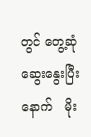တွင် တွေ့ဆုံဆွေးနွေးပြီးနောက်   မိုး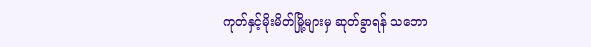ကုတ်နှင့်မိုးမိတ်မြို့များမှ ဆုတ်ခွာရန် သဘော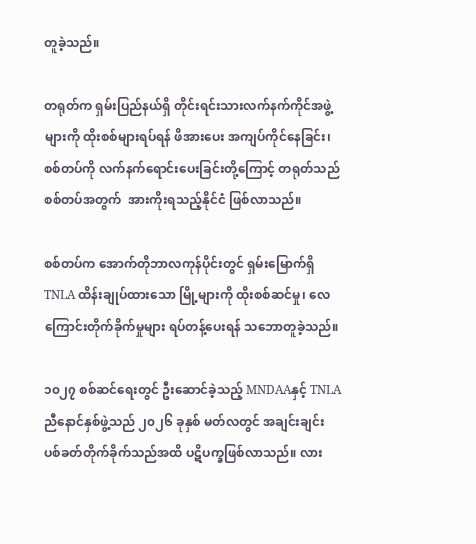တူခဲ့သည်။

တရုတ်က ရှမ်းပြည်နယ်ရှိ တိုင်းရင်းသားလက်နက်ကိုင်အဖွဲ့များကို ထိုးစစ်များရပ်ရန် ဖိအားပေး အကျပ်ကိုင်နေခြင်း၊ စစ်တပ်ကို လက်နက်ရောင်းပေးခြင်းတို့ကြောင့် တရုတ်သည် စစ်တပ်အတွက်  အားကိုးရသည့်နိုင်ငံ ဖြစ်လာသည်။

စစ်တပ်က အောက်တိုဘာလကုန်ပိုင်းတွင် ရှမ်းမြောက်ရှိ TNLA ထိန်းချုပ်ထားသော မြို့များကို ထိုးစစ်ဆင်မှု၊ လေကြောင်းတိုက်ခိုက်မှုများ ရပ်တန့်ပေးရန် သဘောတူခဲ့သည်။

၁၀၂၇ စစ်ဆင်ရေးတွင် ဦးဆောင်ခဲ့သည့် MNDAAနှင့် TNLA ညီနောင်နှစ်ဖွဲ့သည် ၂၀၂၆ ခုနှစ် မတ်လတွင် အချင်းချင်း ပစ်ခတ်တိုက်ခိုက်သည်အထိ ပဋိပက္ခဖြစ်လာသည်။ လား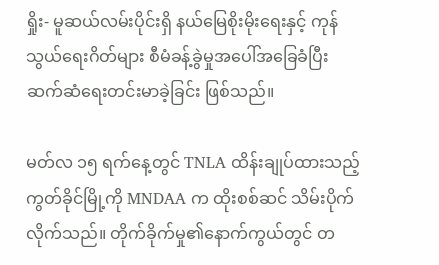ရှိုး- မူဆယ်လမ်းပိုင်းရှိ နယ်မြေစိုးမိုးရေးနှင့် ကုန်သွယ်ရေးဂိတ်များ စီမံခန့်ခွဲမှုအပေါ်အခြေခံပြီး ဆက်ဆံရေးတင်းမာခဲ့ခြင်း ဖြစ်သည်။

မတ်လ ၁၅ ရက်နေ့တွင် TNLA ထိန်းချုပ်ထားသည့် ကွတ်ခိုင်မြို့ကို MNDAA က ထိုးစစ်ဆင် သိမ်းပိုက်လိုက်သည်။ တိုက်ခိုက်မှု၏နောက်ကွယ်တွင် တ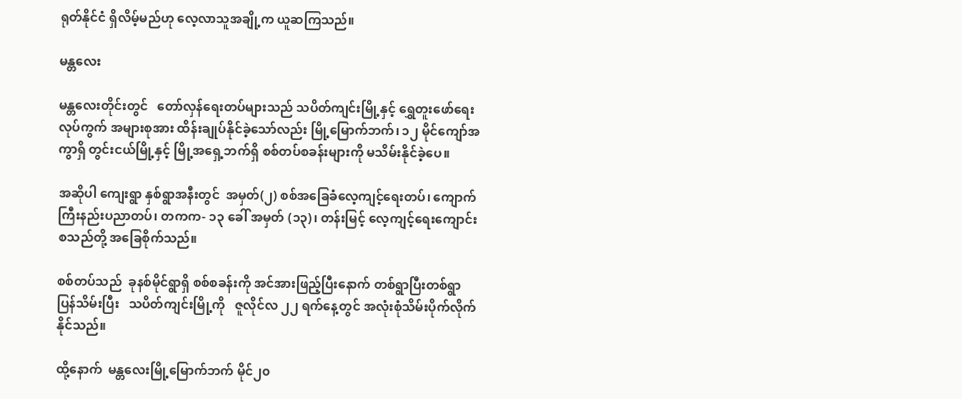ရုတ်နိုင်ငံ ရှိလိမ့်မည်ဟု လေ့လာသူအချို့က ယူဆကြသည်။

မန္တလေး

မန္တလေးတိုင်းတွင်   တော်လှန်ရေးတပ်များသည် သပိတ်ကျင်းမြို့နှင့် ရွှေတူးဖော်ရေးလုပ်ကွက် အများစုအား ထိန်းချုပ်နိုင်ခဲ့သော်လည်း မြို့မြောက်ဘက်၊ ၁၂ မိုင်ကျော်အကွာရှိ တွင်းငယ်မြို့နှင့် မြို့အရှေ့ဘက်ရှိ စစ်တပ်စခန်းများကို မသိမ်းနိုင်ခဲ့ပေ။

အဆိုပါ ကျေးရွာ နှစ်ရွာအနီးတွင်  အမှတ်(၂) စစ်အခြေခံလေ့ကျင့်ရေးတပ်၊ ကျောက်ကြီးနည်းပညာတပ်၊ တကက- ၁၃ ခေါ် အမှတ် (၁၃)၊ တန်းမြင့် လေ့ကျင့်ရေးကျောင်းစသည်တို့ အခြေစိုက်သည်။

စစ်တပ်သည်  ခုနစ်မိုင်ရွာရှိ စစ်စခန်းကို အင်အားဖြည့်ပြီးနောက် တစ်ရွာပြီးတစ်ရွာ ပြန်သိမ်းပြီး   သပိတ်ကျင်းမြို့ကို   ဇူလိုင်လ ၂၂ ရက်နေ့တွင် အလုံးစုံသိမ်းပိုက်လိုက်နိုင်သည်။

ထို့နောက်  မန္တလေးမြို့မြောက်ဘက် မိုင်၂၀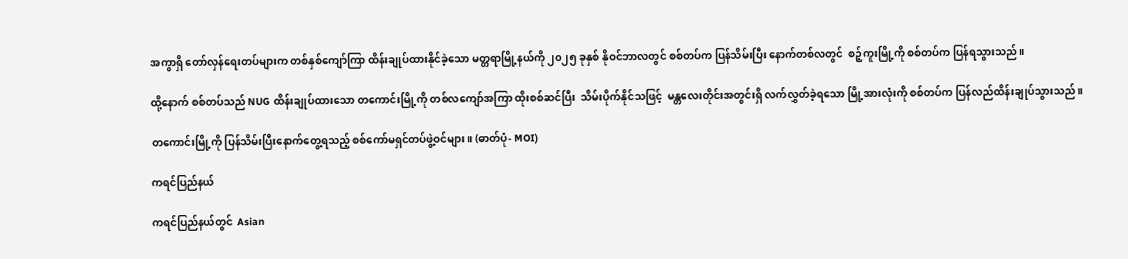အကွာရှိ တော်လှန်ရေးတပ်များက တစ်နှစ်ကျော်ကြာ ထိန်းချုပ်ထားနိုင်ခဲ့သော မတ္တရာမြို့နယ်ကို ၂၀၂၅ ခုနှစ် နိုဝင်ဘာလတွင် စစ်တပ်က ပြန်သိမ်းပြီး နောက်တစ်လတွင်  စဉ့်ကူးမြို့ကို စစ်တပ်က ပြန်ရသွားသည်။

ထို့နောက် စစ်တပ်သည် NUG ထိန်းချုပ်ထားသော တကောင်းမြို့ကို တစ်လကျော်အကြာ ထိုးစစ်ဆင်ပြီး  သိမ်းပိုက်နိုင်သဖြင့်  မန္တလေးတိုင်းအတွင်းရှိ လက်လွှတ်ခဲ့ရသော မြို့အားလုံးကို စစ်တပ်က ပြန်လည်ထိန်းချုပ်သွားသည်။

တကောင်းမြို့ကို ပြန်သိမ်းပြီးနောက်တွေ့ရသည့် စစ်ကော်မရှင်တပ်ဖွဲ့ဝင်များ။ (ဓာတ်ပုံ- MOI)

ကရင်ပြည်နယ်

ကရင်ပြည်နယ်တွင်  Asian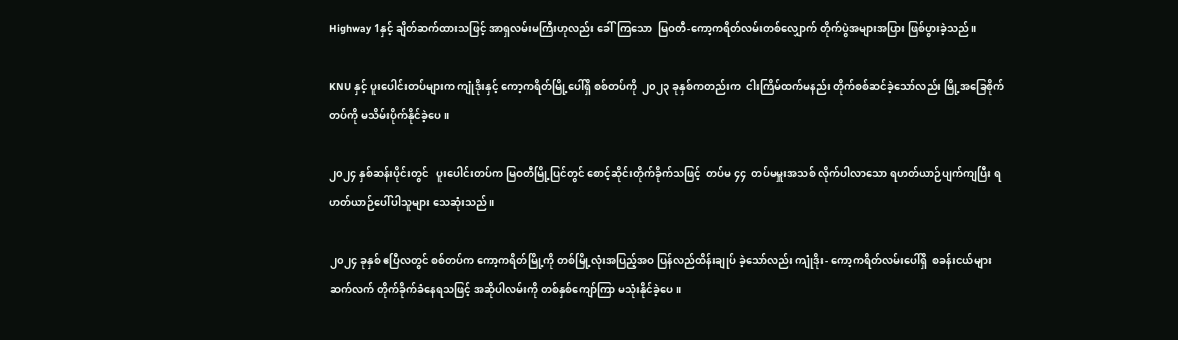Highway 1နှင့် ချိတ်ဆက်ထားသဖြင့် အာရှလမ်းမကြီးဟုလည်း ခေါ်ကြသော  မြဝတီ-ကော့ကရိတ်လမ်းတစ်လျှောက် တိုက်ပွဲအများအပြား ဖြစ်ပွားခဲ့သည်။

KNU နှင့် ပူးပေါင်းတပ်များက ကျုံဒိုးနှင့် ကော့ကရိတ်မြို့ပေါ်ရှိ စစ်တပ်ကို  ၂၀၂၃ ခုနှစ်ကတည်းက  ငါးကြိမ်ထက်မနည်း တိုက်စစ်ဆင်ခဲ့သော်လည်း မြို့အခြေစိုက်တပ်ကို မသိမ်းပိုက်နိုင်ခဲ့ပေ။

၂၀၂၄ နှစ်ဆန်းပိုင်းတွင်   ပူးပေါင်းတပ်က မြဝတီမြို့ပြင်တွင် စောင့်ဆိုင်းတိုက်ခိုက်သဖြင့်  တပ်မ ၄၄  တပ်မမှူးအသစ် လိုက်ပါလာသော ရဟတ်ယာဉ်ပျက်ကျပြီး ရဟတ်ယာဉ်ပေါ်ပါသူများ သေဆုံးသည်။

၂၀၂၄ ခုနှစ် ဧပြီလတွင် စစ်တပ်က ကော့ကရိတ်မြို့ကို တစ်မြို့လုံးအပြည့်အဝ ပြန်လည်ထိန်းချုပ် ခဲ့သော်လည်း ကျုံဒိုး- ကော့ကရိတ်လမ်းပေါ်ရှိ  စခန်းငယ်များ ဆက်လက် တိုက်ခိုက်ခံနေရသဖြင့် အဆိုပါလမ်းကို တစ်နှစ်ကျော်ကြာ မသုံးနိုင်ခဲ့ပေ။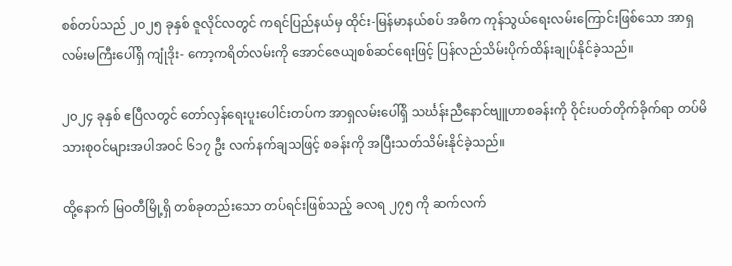စစ်တပ်သည် ၂၀၂၅ ခုနှစ် ဇူလိုင်လတွင် ကရင်ပြည်နယ်မှ ထိုင်း-မြန်မာနယ်စပ် အဓိက ကုန်သွယ်ရေးလမ်းကြောင်းဖြစ်သော အာရှလမ်းမကြီးပေါ်ရှိ ကျုံဒိုး- ကော့ကရိတ်လမ်းကို အောင်ဇေယျစစ်ဆင်ရေးဖြင့် ပြန်လည်သိမ်းပိုက်ထိန်းချုပ်နိုင်ခဲ့သည်။

၂၀၂၄ ခုနှစ် ဧပြီလတွင် တော်လှန်ရေးပူးပေါင်းတပ်က အာရှလမ်းပေါ်ရှိ သင်္ဃန်းညီနောင်ဗျူဟာစခန်းကို ဝိုင်းပတ်တိုက်ခိုက်ရာ တပ်မိသားစုဝင်များအပါအဝင် ၆၁၇ ဦး လက်နက်ချသဖြင့် စခန်းကို အပြီးသတ်သိမ်းနိုင်ခဲ့သည်။

ထို့နောက် မြဝတီမြို့ရှိ တစ်ခုတည်းသော တပ်ရင်းဖြစ်သည့် ခလရ ၂၇၅ ကို ဆက်လက်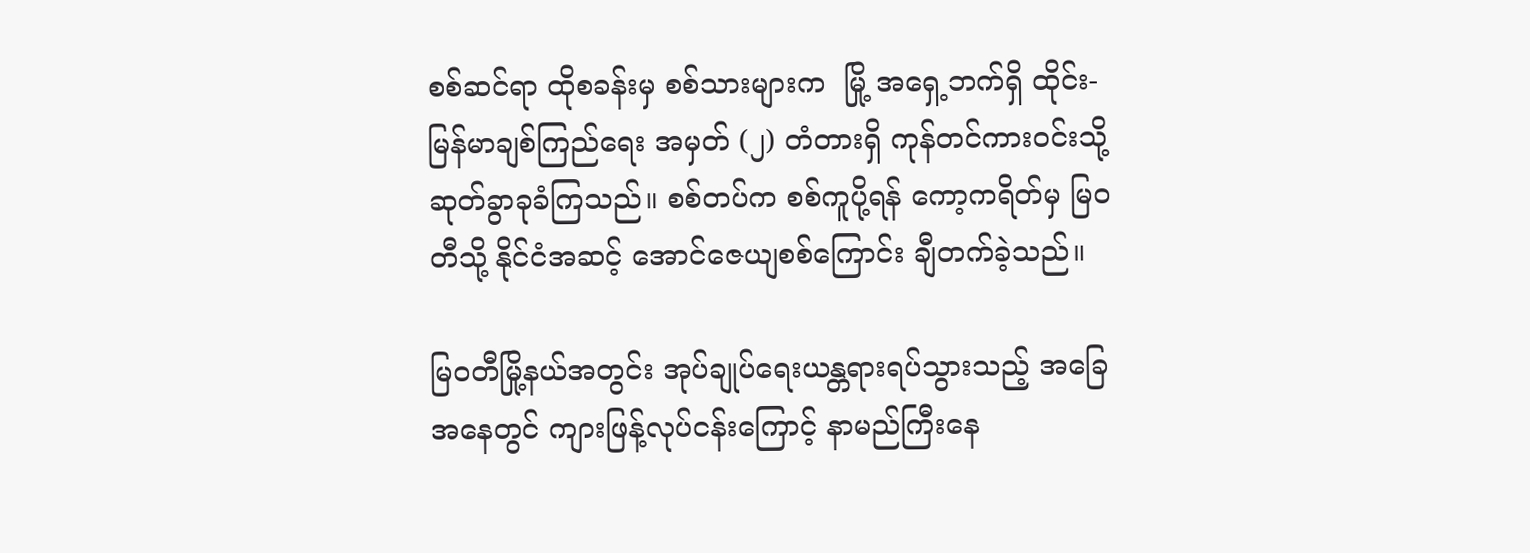စစ်ဆင်ရာ ထိုစခန်းမှ စစ်သားများက  မြို့ အရှေ့ဘက်ရှိ ထိုင်း-မြန်မာချစ်ကြည်ရေး အမှတ် (၂) တံတားရှိ ကုန်တင်ကားဝင်းသို့  ဆုတ်ခွာခုခံကြသည်။ စစ်တပ်က စစ်ကူပို့ရန် ကော့ကရိတ်မှ မြဝတီသို့ နိုင်ငံအဆင့် အောင်ဇေယျစစ်ကြောင်း ချီတက်ခဲ့သည်။

မြဝတီမြို့နယ်အတွင်း အုပ်ချုပ်ရေးယန္တရားရပ်သွားသည့် အခြေအနေတွင် ကျားဖြန့်လုပ်ငန်းကြောင့် နာမည်ကြီးနေ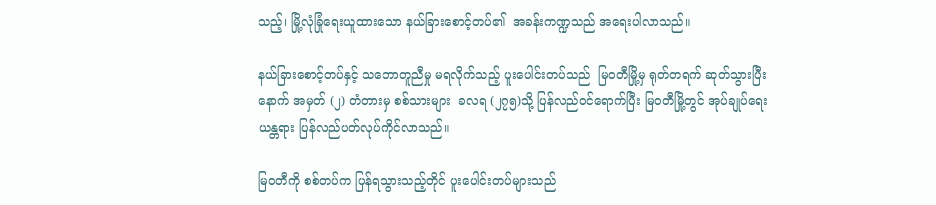သည့်၊ မြို့လုံခြုံရေးယူထားသော နယ်ခြားစောင့်တပ်၏  အခန်းကဏ္ဍသည် အရေးပါလာသည်။

နယ်ခြားစောင့်တပ်နှင့် သဘောတူညီမှု မရလိုက်သည့် ပူးပေါင်းတပ်သည်  မြဝတီမြို့မှ ရုတ်တရက် ဆုတ်သွားပြီးနောက် အမှတ် (၂) တံတားမှ စစ်သားများ  ခလရ (၂၇၅)သို့ ပြန်လည်ဝင်ရောက်ပြီး မြဝတီမြို့တွင် အုပ်ချုပ်ရေးယန္တရား ပြန်လည်ပတ်လုပ်ကိုင်လာသည်။

မြဝတီကို စစ်တပ်က ပြန်ရသွားသည့်တိုင် ပူးပေါင်းတပ်များသည်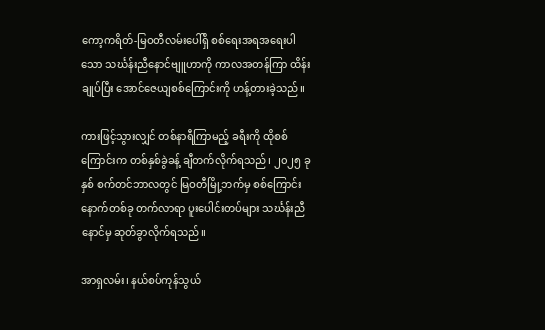ကော့ကရိတ်-မြဝတီလမ်းပေါ်ရှိ စစ်ရေးအရအရေးပါသော သင်္ဃန်းညီနောင်ဗျူဟာကို ကာလအတန်ကြာ ထိန်းချုပ်ပြီး အောင်ဇေယျစစ်ကြောင်းကို ဟန့်တားခဲ့သည်။

ကားဖြင့်သွားလျှင် တစ်နာရီကြာမည့် ခရီးကို ထိုစစ်ကြောင်းက တစ်နှစ်ခွဲခန့် ချီတက်လိုက်ရသည်၊ ၂၀၂၅ ခုနှစ် စက်တင်ဘာလတွင် မြဝတီမြို့ဘက်မှ စစ်ကြောင်းနောက်တစ်ခု တက်လာရာ ပူးပေါင်းတပ်များ သင်္ဃန်းညီနောင်မှ ဆုတ်ခွာလိုက်ရသည်။

အာရှလမ်း၊ နယ်စပ်ကုန်သွယ်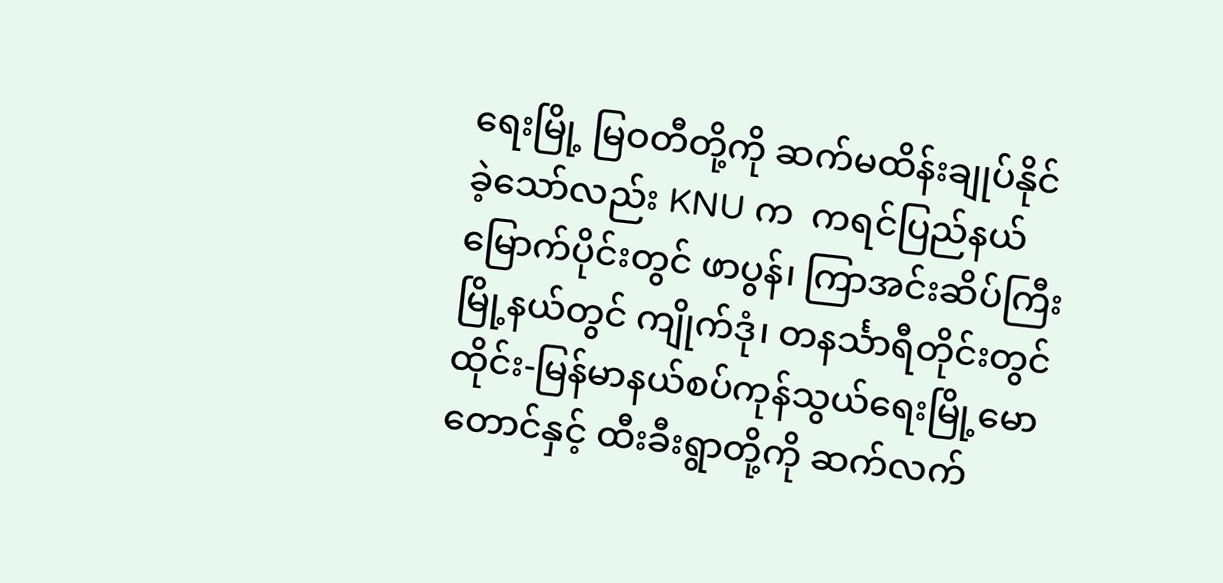ရေးမြို့ မြဝတီတို့ကို ဆက်မထိန်းချုပ်နိုင်ခဲ့သော်လည်း KNU က  ကရင်ပြည်နယ်မြောက်ပိုင်းတွင် ဖာပွန်၊ ကြာအင်းဆိပ်ကြီးမြို့နယ်တွင် ကျိုက်ဒုံ၊ တနင်္သာရီတိုင်းတွင် ထိုင်း-မြန်မာနယ်စပ်ကုန်သွယ်ရေးမြို့မောတောင်နှင့် ထီးခီးရွာတို့ကို ဆက်လက်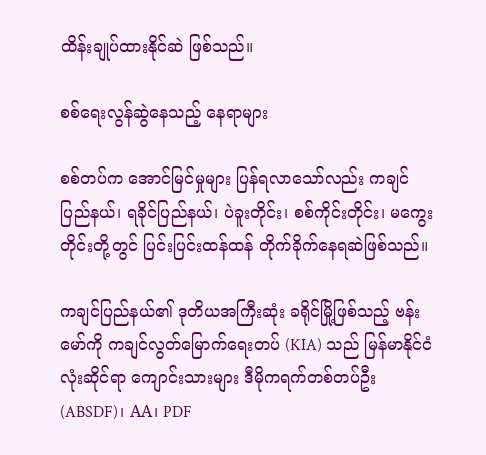ထိန်းချုပ်ထားနိုင်ဆဲ ဖြစ်သည်။

စစ်ရေးလွန်ဆွဲနေသည့် နေရာများ

စစ်တပ်က အောင်မြင်မှုများ ပြန်ရလာသော်လည်း ကချင်ပြည်နယ်၊ ရခိုင်ပြည်နယ်၊ ပဲခူးတိုင်း၊ စစ်ကိုင်းတိုင်း၊ မကွေးတိုင်းတို့တွင် ပြင်းပြင်းထန်ထန် တိုက်ခိုက်နေရဆဲဖြစ်သည်။

ကချင်ပြည်နယ်၏ ဒုတိယအကြီးဆုံး ခရိုင်မြို့ဖြစ်သည့် ဗန်းမော်ကို ကချင်လွတ်မြောက်ရေးတပ် (KIA) သည် မြန်မာနိုင်ငံလုံးဆိုင်ရာ ကျောင်းသားများ ဒီမိုကရက်တစ်တပ်ဦး (ABSDF)၊ AA၊ PDF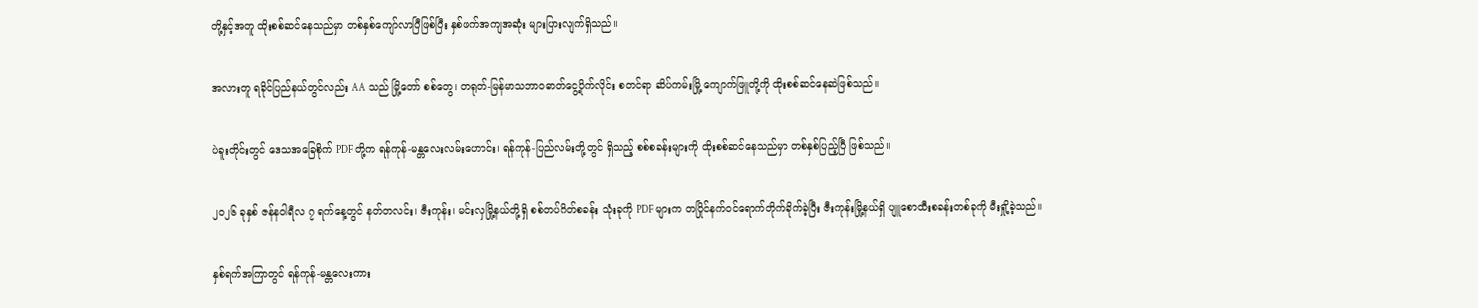တို့နှင့်အတူ ထိုးစစ်ဆင်နေသည်မှာ တစ်နှစ်ကျော်လာပြီဖြစ်ပြီး နှစ်ဖက်အကျအဆုံး များပြားလျက်ရှိသည်။

အလားတူ ရခိုင်ပြည်နယ်တွင်လည်း AA သည် မြို့တော် စစ်တွေ၊ တရုတ်-မြန်မာသဘာဝဓာတ်ငွေ့ပိုက်လိုင်း စတင်ရာ ဆိပ်ကမ်းမြို့ ကျောက်ဖြူတို့ကို ထိုးစစ်ဆင်နေဆဲဖြစ်သည်။

ပဲခူးတိုင်းတွင် ဒေသအခြေစိုက် PDF တို့က ရန်ကုန်-မန္တလေးလမ်းဟောင်း၊ ရန်ကုန်-ပြည်လမ်းတို့တွင် ရှိသည့် စစ်စခန်းများကို ထိုးစစ်ဆင်နေသည်မှာ တစ်နှစ်ပြည့်ပြီ ဖြစ်သည်။

၂၀၂၆ ခုနှစ် ဇန်နဝါရီလ ၇ ရက်နေ့တွင် နတ်တလင်း၊ ဇီးကုန်း၊ မင်းလှမြို့နယ်တို့ရှိ စစ်တပ်ဂိတ်စခန်း သုံးခုကို PDF များက တပြိုင်နက်ဝင်ရောက်တိုက်ခိုက်ခဲ့ပြီး ဇီးကုန်းမြို့နယ်ရှိ ပျူစောထီးစခန်းတစ်ခုကို မီးရှို့ခဲ့သည်။

နှစ်ရက်အကြာတွင် ရန်ကုန်-မန္တလေးကား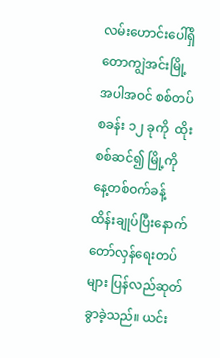လမ်းဟောင်းပေါ်ရှိ တောကျွဲအင်းမြို့အပါအဝင် စစ်တပ်စခန်း ၁၂ ခုကို  ထိုးစစ်ဆင်၍ မြို့ကို နေ့တစ်ဝက်ခန့် ထိန်းချုပ်ပြီးနောက် တော်လှန်ရေးတပ်များ ပြန်လည်ဆုတ်ခွာခဲ့သည်။ ယင်း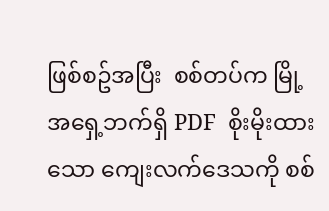ဖြစ်စဥ်အပြီး  စစ်တပ်က မြို့အရှေ့ဘက်ရှိ PDF  စိုးမိုးထားသော ကျေးလက်ဒေသကို စစ်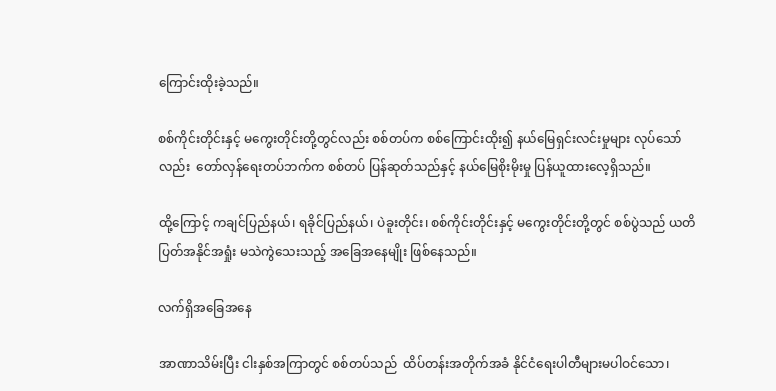ကြောင်းထိုးခဲ့သည်။

စစ်ကိုင်းတိုင်းနှင့် မကွေးတိုင်းတို့တွင်လည်း စစ်တပ်က စစ်ကြောင်းထိုး၍ နယ်မြေရှင်းလင်းမှုများ လုပ်သော်လည်း  တော်လှန်ရေးတပ်ဘက်က စစ်တပ် ပြန်ဆုတ်သည်နှင့် နယ်မြေစိုးမိုးမှု ပြန်ယူထားလေ့ရှိသည်။

ထို့ကြောင့် ကချင်ပြည်နယ်၊ ရခိုင်ပြည်နယ်၊ ပဲခူးတိုင်း၊ စစ်ကိုင်းတိုင်းနှင့် မကွေးတိုင်းတို့တွင် စစ်ပွဲသည် ယတိပြတ်အနိုင်အရှုံး မသဲကွဲသေးသည့် အခြေအနေမျိုး ဖြစ်နေသည်။

လက်ရှိအခြေအနေ

အာဏာသိမ်းပြီး ငါးနှစ်အကြာတွင် စစ်တပ်သည်  ထိပ်တန်းအတိုက်အခံ နိုင်ငံရေးပါတီများမပါဝင်သော၊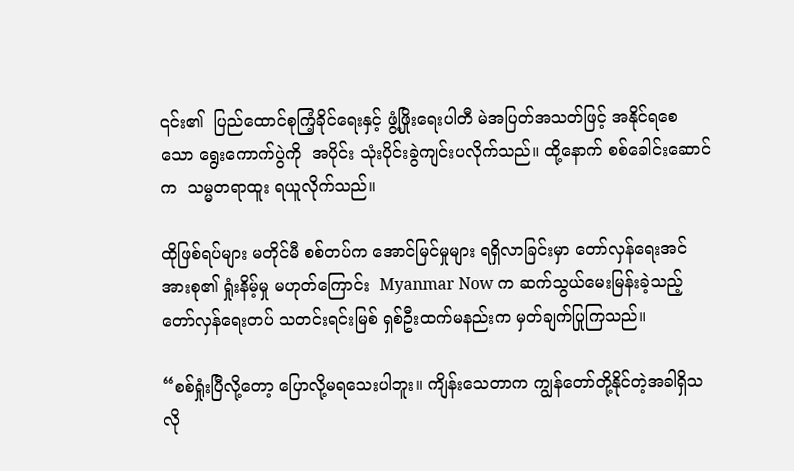၎င်း၏  ပြည်ထောင်စုကြံ့ခိုင်ရေးနှင့် ဖွံ့ဖြိုးရေးပါတီ မဲအပြတ်အသတ်ဖြင့် အနိုင်ရစေသော ရွေးကောက်ပွဲကို  အပိုင်း သုံးပိုင်းခွဲကျင်းပလိုက်သည်။ ထို့နောက် စစ်ခေါင်းဆောင်က  သမ္မတရာထူး ရယူလိုက်သည်။

ထိုဖြစ်ရပ်များ မတိုင်မီ စစ်တပ်က အောင်မြင်မှုများ ရရှိလာခြင်းမှာ တော်လှန်ရေးအင်အားစု၏ ရှုံးနိမ့်မှု မဟုတ်ကြောင်း  Myanmar Now က ဆက်သွယ်မေးမြန်းခဲ့သည့်  တော်လှန်ရေးတပ် သတင်းရင်းမြစ် ရှစ်ဦးထက်မနည်းက မှတ်ချက်ပြုကြသည်။

“စစ်ရှုံးပြီလို့တော့ ပြောလို့မရသေးပါဘူး။ ကျိန်းသေတာက ကျွန်တော်တို့နိုင်တဲ့အခါရှိသလို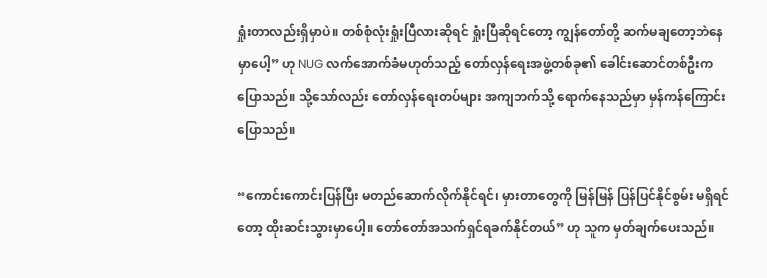ရှုံးတာလည်းရှိမှာပဲ။ တစ်စုံလုံးရှုံးပြီလားဆိုရင် ရှုံးပြီဆိုရင်တော့ ကျွန်တော်တို့ ဆက်မချတော့ဘဲနေမှာပေါ့” ဟု NUG လက်အောက်ခံမဟုတ်သည့် တော်လှန်ရေးအဖွဲ့တစ်ခု၏ ခေါင်းဆောင်တစ်ဦးက ပြောသည်။ သို့သော်လည်း တော်လှန်ရေးတပ်များ အကျဘက်သို့ ရောက်နေသည်မှာ မှန်ကန်ကြောင်း ပြောသည်။

“ကောင်းကောင်းပြန်ပြီး မတည်ဆောက်လိုက်နိုင်ရင်၊ မှားတာတွေကို မြန်မြန် ပြန်ပြင်နိုင်စွမ်း မရှိရင်တော့ ထိုးဆင်းသွားမှာပေါ့။ တော်တော်အသက်ရှင်ရခက်နိုင်တယ်” ဟု သူက မှတ်ချက်ပေးသည်။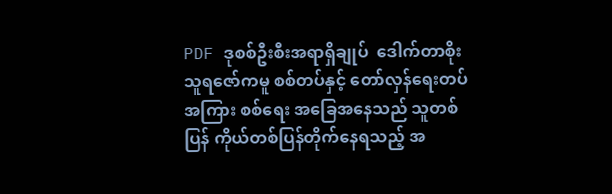PDF ဒုစစ်ဦးစီးအရာရှိချုပ်  ဒေါက်တာစိုးသူရဇော်ကမူ စစ်တပ်နှင့် တော်လှန်ရေးတပ်အကြား စစ်ရေး အခြေအနေသည် သူတစ်ပြန် ကိုယ်တစ်ပြန်တိုက်နေရသည့် အ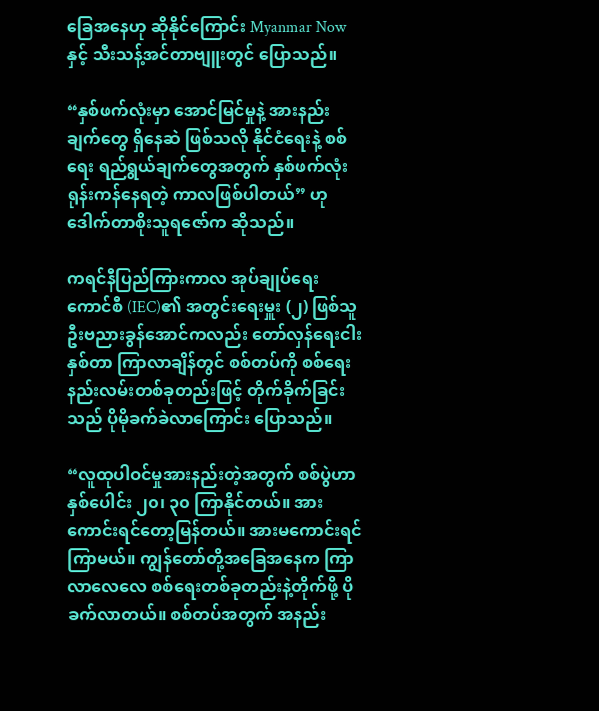ခြေအနေဟု ဆိုနိုင်ကြောင်း Myanmar Nowနှင့် သီးသန့်အင်တာဗျူးတွင် ပြောသည်။

“နှစ်ဖက်လုံးမှာ အောင်မြင်မှုနဲ့ အားနည်းချက်တွေ ရှိနေဆဲ ဖြစ်သလို နိုင်ငံရေးနဲ့ စစ်ရေး ရည်ရွယ်ချက်တွေအတွက် နှစ်ဖက်လုံး ရုန်းကန်နေရတဲ့ ကာလဖြစ်ပါတယ်” ဟု ဒေါက်တာစိုးသူရဇော်က ဆိုသည်။

ကရင်နီပြည်ကြားကာလ အုပ်ချုပ်ရေးကောင်စီ (IEC)၏ အတွင်းရေးမှူး (၂) ဖြစ်သူ ဦးဗညားခွန်အောင်ကလည်း တော်လှန်ရေးငါးနှစ်တာ ကြာလာချိန်တွင် စစ်တပ်ကို စစ်ရေးနည်းလမ်းတစ်ခုတည်းဖြင့် တိုက်ခိုက်ခြင်းသည် ပိုမိုခက်ခဲလာကြောင်း ပြောသည်။

“လူထုပါဝင်မှုအားနည်းတဲ့အတွက် စစ်ပွဲဟာ နှစ်ပေါင်း ၂၀၊ ၃၀ ကြာနိုင်တယ်။ အားကောင်းရင်တော့မြန်တယ်။ အားမကောင်းရင် ကြာမယ်။ ကျွန်တော်တို့အခြေအနေက ကြာလာလေလေ စစ်ရေးတစ်ခုတည်းနဲ့တိုက်ဖို့ ပိုခက်လာတယ်။ စစ်တပ်အတွက် အနည်း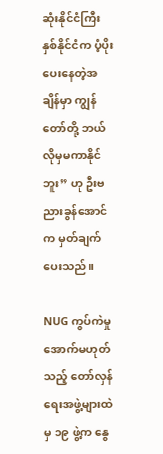ဆုံးနိုင်ငံကြီးနှစ်နိုင်ငံက ပံ့ပိုးပေးနေတဲ့အချိန်မှာ ကျွန်တော်တို့ ဘယ်လိုမှမကာနိုင်ဘူး” ဟု ဦးဗညားခွန်အောင်က မှတ်ချက်ပေးသည်။

NUG ကွပ်ကဲမှုအောက်မဟုတ်သည့် တော်လှန်ရေးအဖွဲ့များထဲမှ ၁၉ ဖွဲ့က နွေ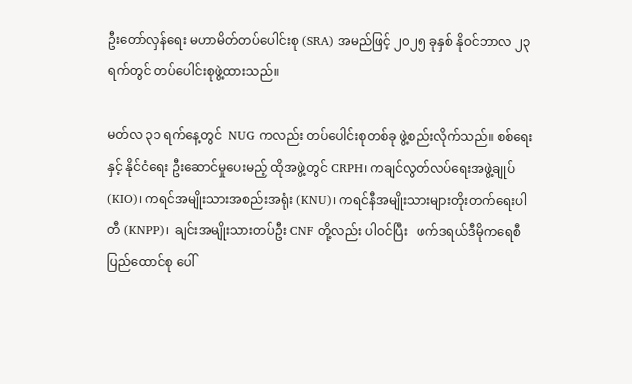ဦးတော်လှန်ရေး မဟာမိတ်တပ်ပေါင်းစု (SRA) အမည်ဖြင့် ၂၀၂၅ ခုနှစ် နိုဝင်ဘာလ ၂၃ ရက်တွင် တပ်ပေါင်းစုဖွဲ့ထားသည်။

မတ်လ ၃၁ ရက်နေ့တွင်  NUG ကလည်း တပ်ပေါင်းစုတစ်ခု ဖွဲ့စည်းလိုက်သည်။ စစ်ရေးနှင့် နိုင်ငံရေး ဦးဆောင်မှုပေးမည့် ထိုအဖွဲ့တွင် CRPH၊ ကချင်လွတ်လပ်ရေးအဖွဲ့ချုပ် (KIO)၊ ကရင်အမျိုးသားအစည်းအရုံး (KNU)၊ ကရင်နီအမျိုးသားများတိုးတက်ရေးပါတီ (KNPP)၊  ချင်းအမျိုးသားတပ်ဦး CNF တို့လည်း ပါဝင်ပြီး   ဖက်ဒရယ်ဒီမိုကရေစီ ပြည်ထောင်စု ပေါ်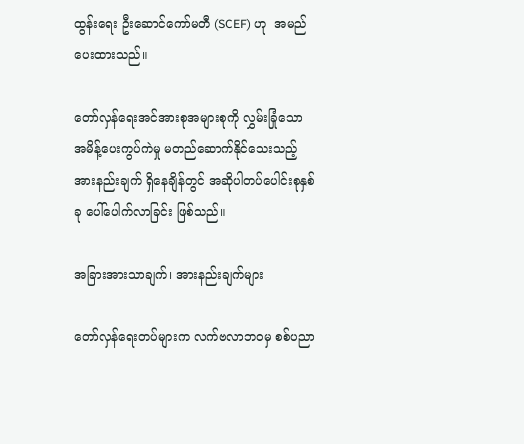ထွန်းရေး ဦးဆောင်ကော်မတီ (SCEF) ဟု  အမည်ပေးထားသည်။

တော်လှန်ရေးအင်အားစုအများစုကို လွှမ်းခြုံသော အမိန့်ပေးကွပ်ကဲမှု မတည်ဆောက်နိုင်သေးသည့် အားနည်းချက် ရှိနေချိန်တွင် အဆိုပါတပ်ပေါင်းစုနှစ်ခု ပေါ်ပေါက်လာခြင်း ဖြစ်သည်။

အခြားအားသာချက်၊ အားနည်းချက်များ

တော်လှန်ရေးတပ်များက လက်ဗလာဘဝမှ စစ်ပညာ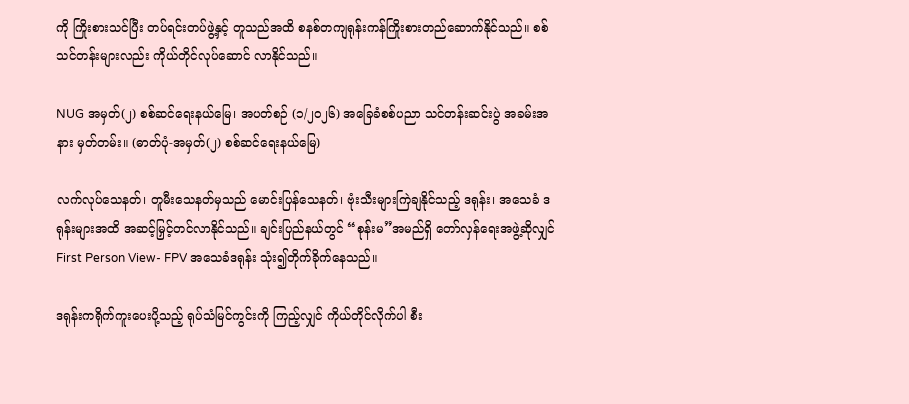ကို ကြိုးစားသင်ပြီး တပ်ရင်းတပ်ဖွဲ့နှင့် တူသည်အထိ စနစ်တကျရုန်းကန်ကြိုးစားတည်ဆောက်နိုင်သည်။ စစ်သင်တန်းများလည်း ကိုယ်တိုင်လုပ်ဆောင် လာနိုင်သည်။

NUG အမှတ်(၂) စစ်ဆင်ရေးနယ်မြေ၊ အပတ်စဉ် (၁/၂၀၂၆) အခြေခံစစ်ပညာ သင်တန်းဆင်းပွဲ အခမ်းအနား မှတ်တမ်း။ (ဓာတ်ပုံ-အမှတ်(၂) စစ်ဆင်ရေးနယ်မြေ)

လက်လုပ်သေနတ်၊ တူမီးသေနတ်မှသည် မောင်းပြန်သေနတ်၊ ဗုံးသီးများကြဲချနိုင်သည့် ဒရုန်း၊ အသေခံ ဒရုန်းများအထိ အဆင့်မြှင့်တင်လာနိုင်သည်။ ချင်းပြည်နယ်တွင် “စုန်းမ”အမည်ရှိ တော်လှန်ရေးအဖွဲ့ဆိုလျှင် First Person View- FPV အသေခံဒရုန်း သုံး၍တိုက်ခိုက်နေသည်။

ဒရုန်းကရိုက်ကူးပေးပို့သည့် ရုပ်သံမြင်ကွင်းကို ကြည့်လျှင် ကိုယ်တိုင်လိုက်ပါ စီး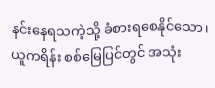နင်းနေရသကဲ့သို့ ခံစားရစေနိုင်သော၊ ယူကရိန်း စစ်မြေပြင်တွင် အသုံး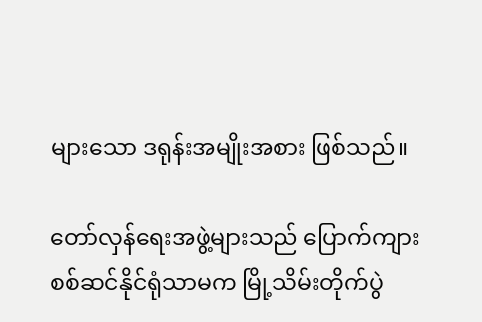များသော ဒရုန်းအမျိုးအစား ဖြစ်သည်။

တော်လှန်ရေးအဖွဲ့များသည် ပြောက်ကျားစစ်ဆင်နိုင်ရုံသာမက မြို့သိမ်းတိုက်ပွဲ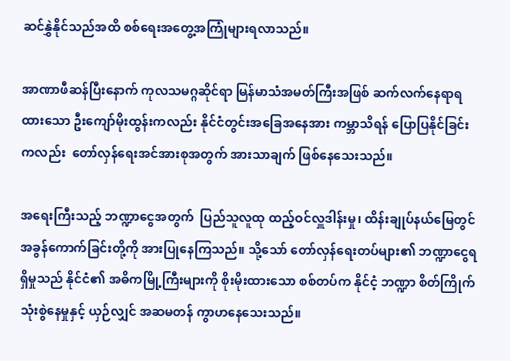ဆင်နွှဲနိုင်သည်အထိ စစ်ရေးအတွေ့အကြုံများရလာသည်။

အာဏာဖီဆန်ပြီးနောက် ကုလသမဂ္ဂဆိုင်ရာ မြန်မာသံအမတ်ကြီးအဖြစ် ဆက်လက်နေရာရထားသော ဦးကျော်မိုးထွန်းကလည်း နိုင်ငံတွင်းအခြေအနေအား ကမ္ဘာသိရန် ပြောပြနိုင်ခြင်းကလည်း  တော်လှန်ရေးအင်အားစုအတွက် အားသာချက် ဖြစ်နေသေးသည်။

အရေးကြီးသည့် ဘဏ္ဍာငွေအတွက်  ပြည်သူလူထု ထည့်ဝင်လှူဒါန်းမှု၊ ထိန်းချုပ်နယ်မြေတွင်  အခွန်ကောက်ခြင်းတို့ကို အားပြုနေကြသည်။ သို့သော် တော်လှန်ရေးတပ်များ၏ ဘဏ္ဍာငွေရရှိမှုသည် နိုင်ငံ၏ အဓိကမြို့ကြီးများကို စိုးမိုးထားသော စစ်တပ်က နိုင်ငံ့ ဘဏ္ဍာ စိတ်ကြိုက်သုံးစွဲနေမှုနှင့် ယှဉ်လျှင် အဆမတန် ကွာဟနေသေးသည်။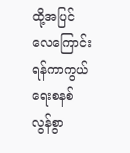ထို့အပြင် လေကြောင်းရန်ကာကွယ်ရေးစနစ် လွန်စွာ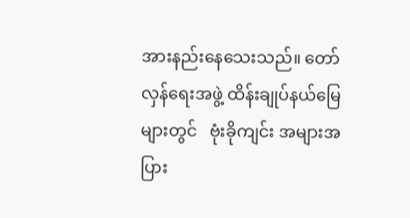အားနည်းနေသေးသည်။ တော်လှန်ရေးအဖွဲ့ ထိန်းချုပ်နယ်မြေများတွင်   ဗုံးခိုကျင်း အများအပြား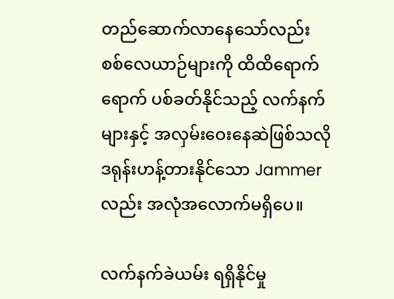တည်ဆောက်လာနေသော်လည်း စစ်လေယာဉ်များကို ထိထိရောက်ရောက် ပစ်ခတ်နိုင်သည့် လက်နက်များနှင့် အလှမ်းဝေးနေဆဲဖြစ်သလို ဒရုန်းဟန့်တားနိုင်သော Jammer လည်း အလုံအလောက်မရှိပေ။

လက်နက်ခဲယမ်း ရရှိနိုင်မှု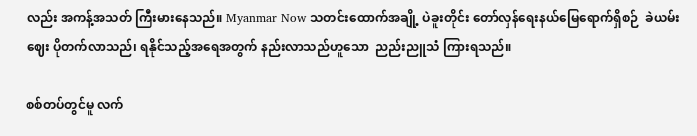လည်း အကန့်အသတ် ကြီးမားနေသည်။ Myanmar Now သတင်းထောက်အချို့ ပဲခူးတိုင်း တော်လှန်ရေးနယ်မြေရောက်ရှိစဉ်  ခဲယမ်းဈေး ပိုတက်လာသည်၊ ရနိုင်သည့်အရေအတွက် နည်းလာသည်ဟူသော  ညည်းညူသံ ကြားရသည်။

စစ်တပ်တွင်မူ လက်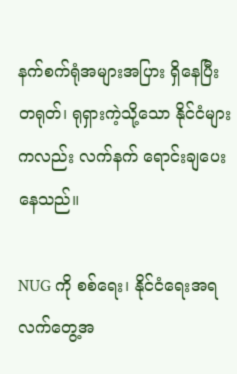နက်စက်ရုံအများအပြား ရှိနေပြီး တရုတ်၊ ရုရှားကဲ့သို့သော နိုင်ငံများကလည်း လက်နက် ရောင်းချပေးနေသည်။

NUG ကို စစ်ရေး၊ နိုင်ငံရေးအရ လက်တွေ့အ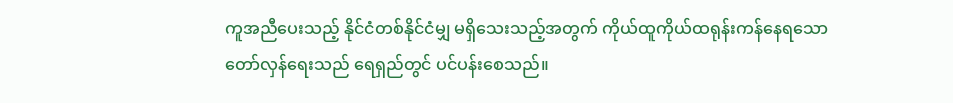ကူအညီပေးသည့် နိုင်ငံတစ်နိုင်ငံမျှ မရှိသေးသည့်အတွက် ကိုယ်ထူကိုယ်ထရုန်းကန်နေရသော တော်လှန်ရေးသည် ရေရှည်တွင် ပင်ပန်းစေသည်။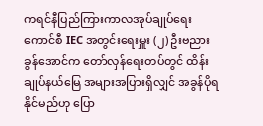ကရင်နီပြည်ကြားကာလအုပ်ချုပ်ရေးကောင်စီ IEC အတွင်းရေးမှူး (၂) ဦးဗညားခွန်အောင်က တော်လှန်ရေးတပ်တွင် ထိန်းချုပ်နယ်မြေ အများအပြားရှိလျှင် အခွန်ပိုရနိုင်မည်ဟု ပြော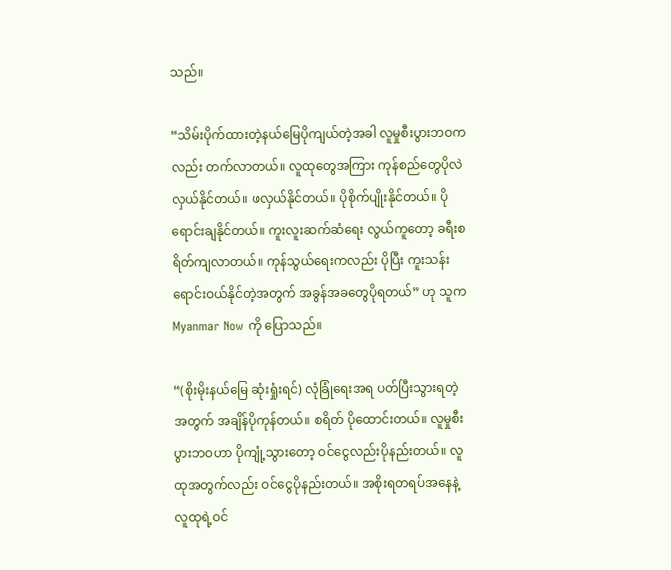သည်။

“သိမ်းပိုက်ထားတဲ့နယ်မြေပိုကျယ်တဲ့အခါ လူမှုစီးပွားဘဝကလည်း တက်လာတယ်။ လူထုတွေအကြား ကုန်စည်တွေပိုလဲလှယ်နိုင်တယ်။ ဖလှယ်နိုင်တယ်။ ပိုစိုက်ပျိုးနိုင်တယ်။ ပိုရောင်းချနိုင်တယ်။ ကူးလူးဆက်ဆံရေး လွယ်ကူတော့ ခရီးစရိတ်ကျလာတယ်။ ကုန်သွယ်ရေးကလည်း ပိုပြီး ကူးသန်းရောင်းဝယ်နိုင်တဲ့အတွက် အခွန်အခတွေပိုရတယ်” ဟု သူက   Myanmar Now ကို ပြောသည်။

“(စိုးမိုးနယ်မြေ ဆုံးရှုံးရင်) လုံခြုံရေးအရ ပတ်ပြီးသွားရတဲ့အတွက် အချိန်ပိုကုန်တယ်။ စရိတ် ပိုထောင်းတယ်။ လူမှုစီးပွားဘဝဟာ ပိုကျုံ့သွားတော့ ဝင်ငွေလည်းပိုနည်းတယ်။ လူထုအတွက်လည်း ဝင်ငွေပိုနည်းတယ်။ အစိုးရတရပ်အနေနဲ့ လူထုရဲ့ဝင်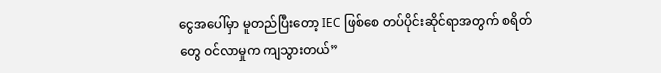ငွေအပေါ်မှာ မူတည်ပြီးတော့ IEC ဖြစ်စေ တပ်ပိုင်းဆိုင်ရာအတွက် စရိတ်တွေ ဝင်လာမှုက ကျသွားတယ်”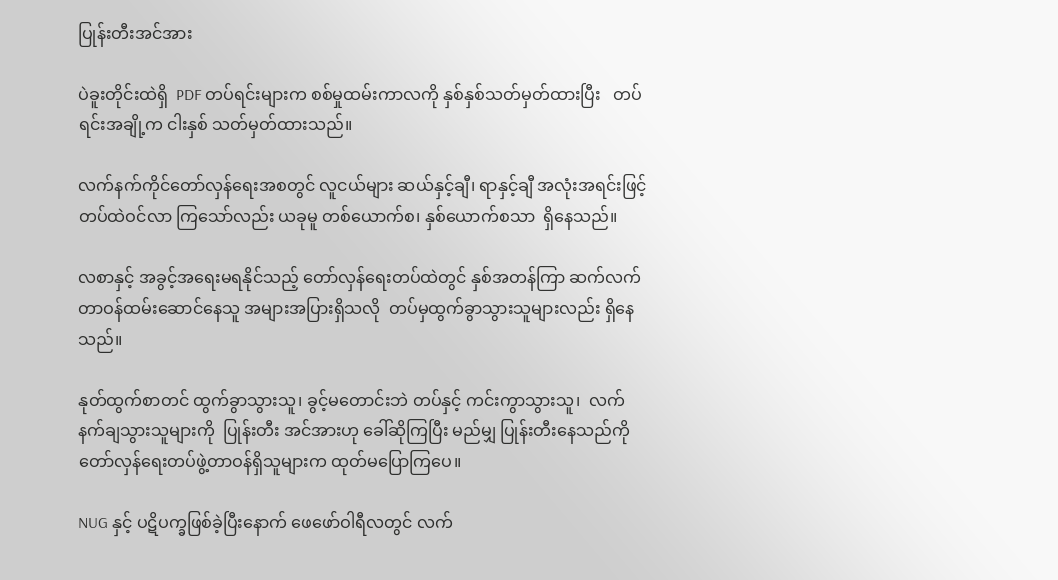ပြုန်းတီးအင်အား

ပဲခူးတိုင်းထဲရှိ  PDF တပ်ရင်းများက စစ်မှုထမ်းကာလကို နှစ်နှစ်သတ်မှတ်ထားပြီး   တပ်ရင်းအချို့က ငါးနှစ် သတ်မှတ်ထားသည်။

လက်နက်ကိုင်တော်လှန်ရေးအစတွင် လူငယ်များ ဆယ်နှင့်ချီ၊ ရာနှင့်ချီ အလုံးအရင်းဖြင့် တပ်ထဲဝင်လာ ကြသော်လည်း ယခုမူ တစ်ယောက်စ၊ နှစ်ယောက်စသာ  ရှိနေသည်။

လစာနှင့် အခွင့်အရေးမရနိုင်သည့် တော်လှန်ရေးတပ်ထဲတွင် နှစ်အတန်ကြာ ဆက်လက် တာဝန်ထမ်းဆောင်နေသူ အများအပြားရှိသလို  တပ်မှထွက်ခွာသွားသူများလည်း ရှိနေသည်။

နုတ်ထွက်စာတင် ထွက်ခွာသွားသူ၊ ခွင့်မတောင်းဘဲ တပ်နှင့် ကင်းကွာသွားသူ၊  လက်နက်ချသွားသူများကို  ပြုန်းတီး အင်အားဟု ခေါ်ဆိုကြပြီး မည်မျှ ပြုန်းတီးနေသည်ကို တော်လှန်ရေးတပ်ဖွဲ့တာဝန်ရှိသူများက ထုတ်မပြောကြပေ။

NUG နှင့် ပဋိပက္ခဖြစ်ခဲ့ပြီးနောက် ဖေဖော်ဝါရီလတွင် လက်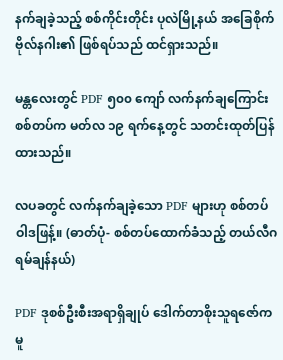နက်ချခဲ့သည့် စစ်ကိုင်းတိုင်း ပုလဲမြို့နယ် အခြေစိုက် ဗိုလ်နဂါး၏ ဖြစ်ရပ်သည် ထင်ရှားသည်။

မန္တလေးတွင် PDF ၅၀၀ ကျော် လက်နက်ချကြောင်း စစ်တပ်က မတ်လ ၁၉ ရက်နေ့တွင် သတင်းထုတ်ပြန်        ထားသည်။

လပခတွင် လက်နက်ချခဲ့သော PDF များဟု စစ်တပ်ဝါဒဖြန့်။ (ဓာတ်ပုံ- စစ်တပ်ထောက်ခံသည့် တယ်လီဂရမ်ချန်နယ်)

PDF ဒုစစ်ဦးစီးအရာရှိချုပ် ဒေါက်တာစိုးသူရဇော်ကမူ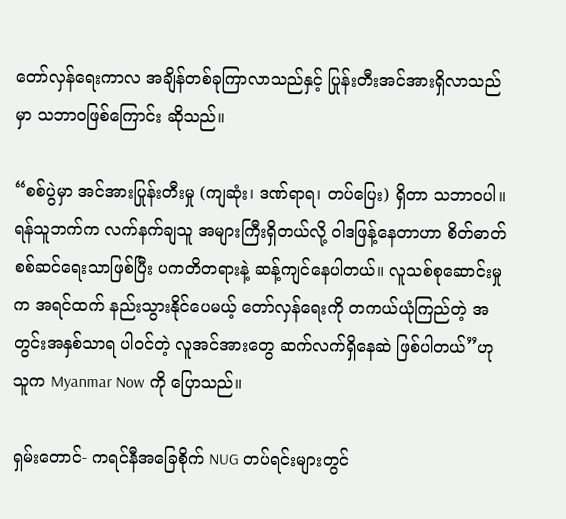တော်လှန်ရေးကာလ အချိန်တစ်ခုကြာလာသည်နှင့် ပြုန်းတီးအင်အားရှိလာသည်မှာ သဘာဝဖြစ်ကြောင်း ဆိုသည်။

“စစ်ပွဲမှာ အင်အားပြုန်းတီးမှု (ကျဆုံး၊ ဒဏ်ရာရ၊ တပ်ပြေး) ရှိတာ သဘာဝပါ။ ရန်သူဘက်က လက်နက်ချသူ အများကြီးရှိတယ်လို့ ဝါဒဖြန့်နေတာဟာ စိတ်ဓာတ်စစ်ဆင်ရေးသာဖြစ်ပြီး ပကတိတရားနဲ့ ဆန့်ကျင်နေပါတယ်။ လူသစ်စုဆောင်းမှုက အရင်ထက် နည်းသွားနိုင်ပေမယ့် တော်လှန်ရေးကို တကယ်ယုံကြည်တဲ့ အတွင်းအနှစ်သာရ ပါဝင်တဲ့ လူအင်အားတွေ ဆက်လက်ရှိနေဆဲ ဖြစ်ပါတယ်”ဟု သူက Myanmar Now ကို ပြောသည်။

ရှမ်းတောင်- ကရင်နီအခြေစိုက် NUG တပ်ရင်းများတွင်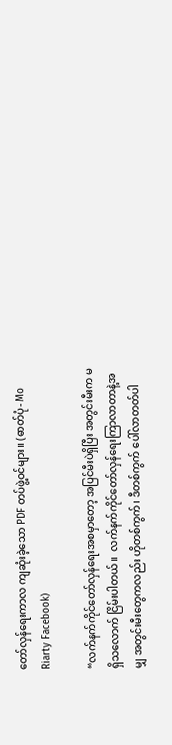တော်လှန်ရေးကာလ ကျဆုံးခဲ့သော PDF တပ်ဖွဲ့ဝင်များ။ (ဓာတ်ပုံ- Mo Riarty Facebook)

“လက်နက်ကိုင်တော်လှန်ရေးအစမှာတော့ အပြင်မီးပဲရှိပြီး အတွင်းမီးက မရှိသလောက် ငြိမ်းပါတယ်။  လက်နက်ကိုင်တော်လှန်ရေးကြာလာတာနဲ့အမျှ အတွင်းမီးတွေကလည်း ဟိုတစ်ကွက်၊ ဒီတစ်ကွက် ပေါ်လာတတ်ပါ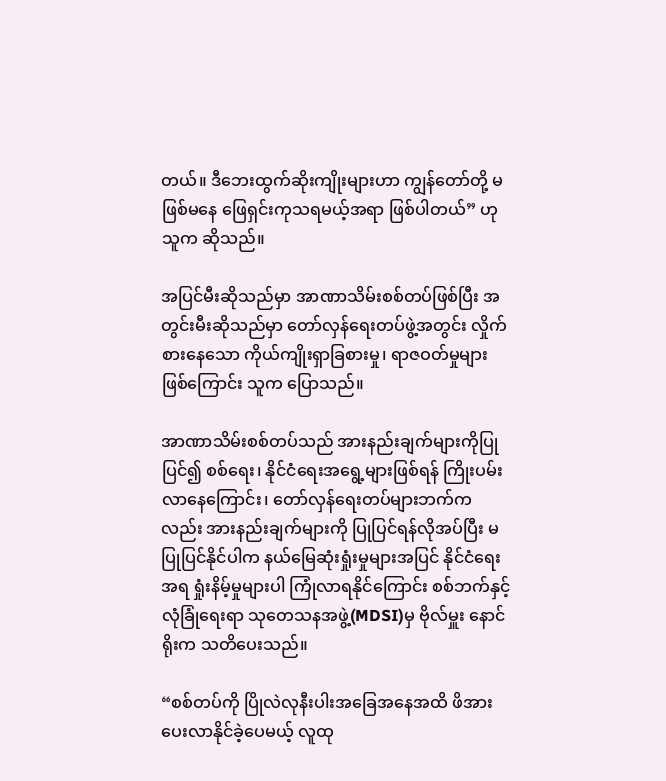တယ်။ ဒီဘေးထွက်ဆိုးကျိုးများဟာ ကျွန်တော်တို့ မဖြစ်မနေ ဖြေရှင်းကုသရမယ့်အရာ ဖြစ်ပါတယ်” ဟု သူက ဆိုသည်။

အပြင်မီးဆိုသည်မှာ အာဏာသိမ်းစစ်တပ်ဖြစ်ပြီး အတွင်းမီးဆိုသည်မှာ တော်လှန်ရေးတပ်ဖွဲ့အတွင်း လှိုက်စားနေသော ကိုယ်ကျိုးရှာခြစားမှု၊ ရာဇဝတ်မှုများဖြစ်ကြောင်း သူက ပြောသည်။

အာဏာသိမ်းစစ်တပ်သည် အားနည်းချက်များကိုပြုပြင်၍ စစ်ရေး၊ နိုင်ငံရေးအရွေ့များဖြစ်ရန် ကြိုးပမ်းလာနေကြောင်း၊ တော်လှန်ရေးတပ်များဘက်ကလည်း အားနည်းချက်များကို ပြုပြင်ရန်လိုအပ်ပြီး မပြုပြင်နိုင်ပါက နယ်မြေဆုံးရှုံးမှုများအပြင် နိုင်ငံရေးအရ ရှုံးနိမ့်မှုများပါ ကြုံလာရနိုင်ကြောင်း စစ်ဘက်နှင့်လုံခြုံရေးရာ သုတေသနအဖွဲ့(MDSI)မှ ဗိုလ်မှူး နောင်ရိုးက သတိပေးသည်။

“စစ်တပ်ကို ပြိုလဲလုနီးပါးအခြေအနေအထိ ဖိအားပေးလာနိုင်ခဲ့ပေမယ့် လူထု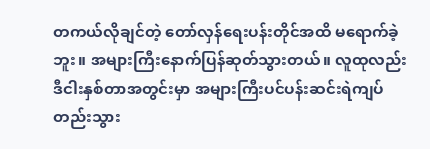တကယ်လိုချင်တဲ့ တော်လှန်ရေးပန်းတိုင်အထိ မရောက်ခဲ့ဘူး။ အများကြီးနောက်ပြန်ဆုတ်သွားတယ်။ လူထုလည်း ဒီငါးနှစ်တာအတွင်းမှာ အများကြီးပင်ပန်းဆင်းရဲကျပ်တည်းသွား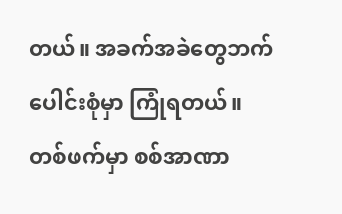တယ်။ အခက်အခဲတွေဘက်ပေါင်းစုံမှာ ကြုံရတယ်။ တစ်ဖက်မှာ စစ်အာဏာ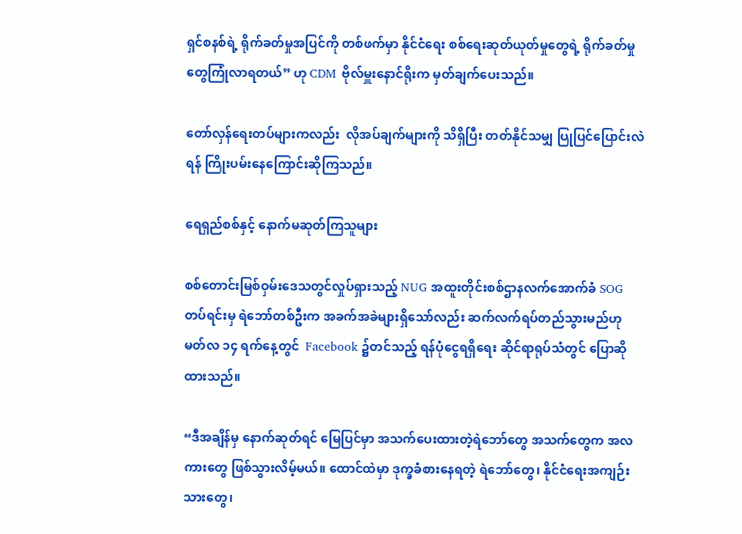ရှင်စနစ်ရဲ့ ရိုက်ခတ်မှုအပြင်ကို တစ်ဖက်မှာ နိုင်ငံရေး စစ်ရေးဆုတ်ယုတ်မှုတွေရဲ့ ရိုက်ခတ်မှုတွေကြုံလာရတယ်” ဟု CDM ဗိုလ်မှူးနောင်ရိုးက မှတ်ချက်ပေးသည်။

တော်လှန်ရေးတပ်များကလည်း  လိုအပ်ချက်များကို သိရှိပြီး တတ်နိုင်သမျှ ပြုပြင်ပြောင်းလဲရန် ကြိုးပမ်းနေကြောင်းဆိုကြသည်။

ရေရှည်စစ်နှင့် နောက်မဆုတ်ကြသူများ

စစ်တောင်းမြစ်ဝှမ်းဒေသတွင်လှုပ်ရှားသည့် NUG အထူးတိုင်းစစ်ဌာနလက်အောက်ခံ SOG တပ်ရင်းမှ ရဲဘော်တစ်ဦးက အခက်အခဲများရှိသော်လည်း ဆက်လက်ရပ်တည်သွားမည်ဟု  မတ်လ ၁၄ ရက်နေ့တွင်  Facebook ၌တင်သည့် ရန်ပုံငွေရရှိရေး ဆိုင်ရာရုပ်သံတွင် ပြောဆိုထားသည်။

“ဒီအချိန်မှ နောက်ဆုတ်ရင် မြေပြင်မှာ အသက်ပေးထားတဲ့ရဲဘော်တွေ အသက်တွေက အလကားတွေ ဖြစ်သွားလိမ့်မယ်။ ထောင်ထဲမှာ ဒုက္ခခံစားနေရတဲ့ ရဲဘော်တွေ၊ နိုင်ငံရေးအကျဉ်းသားတွေ၊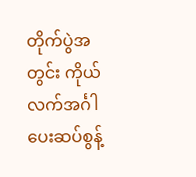တိုက်ပွဲအတွင်း ကိုယ်လက်အင်္ဂါပေးဆပ်စွန့်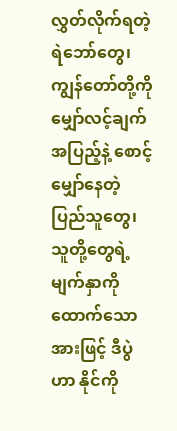လွှတ်လိုက်ရတဲ့ ရဲဘော်တွေ၊ ကျွန်တော်တို့ကို မျှော်လင့်ချက်အပြည့်နဲ့ စောင့်မျှော်နေတဲ့ ပြည်သူတွေ၊ သူတို့တွေရဲ့မျက်နှာကို ထောက်သောအားဖြင့် ဒီပွဲဟာ နိုင်ကို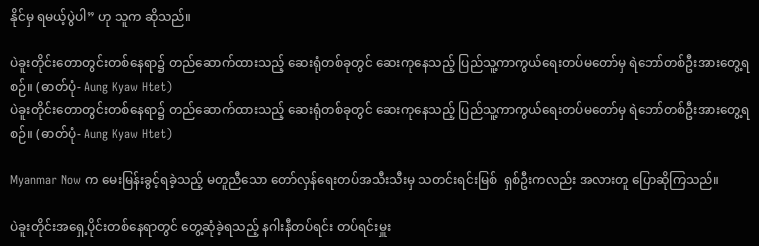နိုင်မှ ရမယ့်ပွဲပါ” ဟု သူက ဆိုသည်။

ပဲခူးတိုင်းတောတွင်းတစ်နေရာ၌ တည်ဆောက်ထားသည့် ဆေးရုံတစ်ခုတွင် ဆေးကုနေသည့် ပြည်သူ့ကာကွယ်ရေးတပ်မတော်မှ ရဲဘော်တစ်ဦးအားတွေ့ရစဉ်။ (ဓာတ်ပုံ- Aung Kyaw Htet)
ပဲခူးတိုင်းတောတွင်းတစ်နေရာ၌ တည်ဆောက်ထားသည့် ဆေးရုံတစ်ခုတွင် ဆေးကုနေသည့် ပြည်သူ့ကာကွယ်ရေးတပ်မတော်မှ ရဲဘော်တစ်ဦးအားတွေ့ရစဉ်။ (ဓာတ်ပုံ- Aung Kyaw Htet)

Myanmar Now က မေးမြန်းခွင့်ရခဲ့သည့် မတူညီသော တော်လှန်ရေးတပ်အသီးသီးမှ သတင်းရင်းမြစ်  ရှစ်ဦးကလည်း အလားတူ ပြောဆိုကြသည်။

ပဲခူးတိုင်းအရှေ့ပိုင်းတစ်နေရာတွင် တွေ့ဆုံခဲ့ရသည့် နဂါးနီတပ်ရင်း တပ်ရင်းမှူး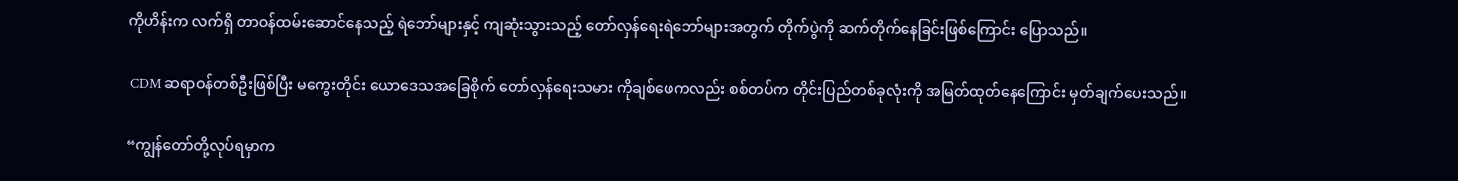ကိုဟိန်းက လက်ရှိ တာဝန်ထမ်းဆောင်နေသည့် ရဲဘော်များနှင့် ကျဆုံးသွားသည့် တော်လှန်ရေးရဲဘော်များအတွက် တိုက်ပွဲကို ဆက်တိုက်နေခြင်းဖြစ်ကြောင်း ပြောသည်။

 CDM ဆရာဝန်တစ်ဦးဖြစ်ပြီး မကွေးတိုင်း ယောဒေသအခြေစိုက် တော်လှန်ရေးသမား ကိုချစ်ဖေကလည်း စစ်တပ်က တိုင်းပြည်တစ်ခုလုံးကို အမြတ်ထုတ်နေကြောင်း မှတ်ချက်ပေးသည်။

“ကျွန်တော်တို့လုပ်ရမှာက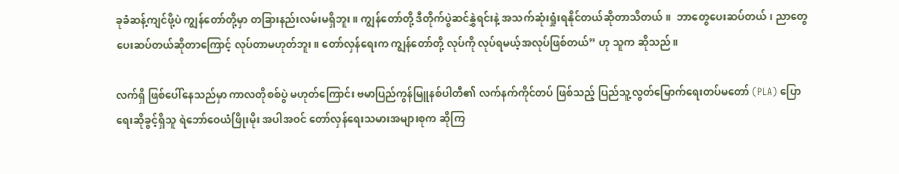ခုခံဆန့်ကျင်ဖို့ပဲ ကျွန်တော်တို့မှာ တခြားနည်းလမ်းမရှိဘူး။ ကျွန်တော်တို့ ဒီတိုက်ပွဲဆင်နွှဲရင်းနဲ့ အသက်ဆုံးရှုံးရနိုင်တယ်ဆိုတာသိတယ်။  ဘာတွေပေးဆပ်တယ်၊ ညာတွေပေးဆပ်တယ်ဆိုတာကြောင့် လုပ်တာမဟုတ်ဘူး။ တော်လှန်ရေးက ကျွန်တော်တို့ လုပ်ကို လုပ်ရမယ့်အလုပ်ဖြစ်တယ်” ဟု သူက ဆိုသည်။

လက်ရှိ ဖြစ်ပေါ်နေသည်မှာ ကာလတိုစစ်ပွဲ မဟုတ်ကြောင်း ဗမာပြည်ကွန်မြူနစ်ပါတီ၏ လက်နက်ကိုင်တပ် ဖြစ်သည့် ပြည်သူ့လွတ်မြောက်ရေးတပ်မတော် (PLA) ပြောရေးဆိုခွင့်ရှိသူ ရဲဘော်ဝေယံဖြိုးမိုး အပါအဝင် တော်လှန်ရေးသမားအများစုက ဆိုကြ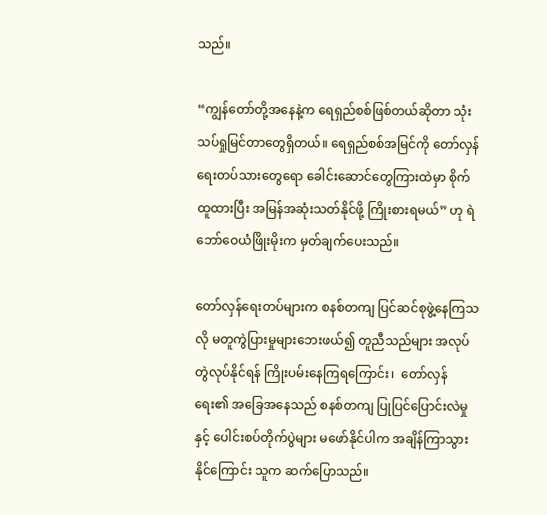သည်။

“ကျွန်တော်တို့အနေနဲ့က ရေရှည်စစ်ဖြစ်တယ်ဆိုတာ သုံးသပ်ရှုမြင်တာတွေရှိတယ်။ ရေရှည်စစ်အမြင်ကို တော်လှန်ရေးတပ်သားတွေရော ခေါင်းဆောင်တွေကြားထဲမှာ စိုက်ထူထားပြီး အမြန်အဆုံးသတ်နိုင်ဖို့ ကြိုးစားရမယ်” ဟု ရဲဘော်ဝေယံဖြိုးမိုးက မှတ်ချက်ပေးသည်။

တော်လှန်ရေးတပ်များက စနစ်တကျ ပြင်ဆင်စုဖွဲ့နေကြသလို မတူကွဲပြားမှုများဘေးဖယ်၍ တူညီသည်များ အလုပ်တွဲလုပ်နိုင်ရန် ကြိုးပမ်းနေကြရကြောင်း၊  တော်လှန်ရေး၏ အခြေအနေသည် စနစ်တကျ ပြုပြင်ပြောင်းလဲမှုနှင့် ပေါင်းစပ်တိုက်ပွဲများ မဖော်နိုင်ပါက အချိန်ကြာသွားနိုင်ကြောင်း သူက ဆက်ပြောသည်။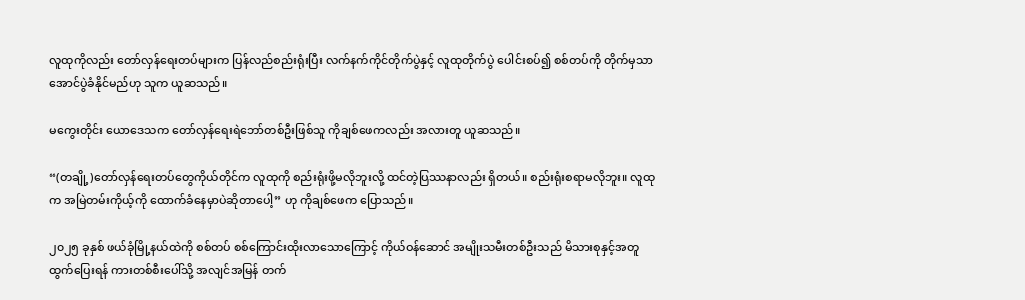လူထုကိုလည်း တော်လှန်ရေးတပ်များက ပြန်လည်စည်းရုံးပြီး လက်နက်ကိုင်တိုက်ပွဲနှင့် လူထုတိုက်ပွဲ ပေါင်းစပ်၍ စစ်တပ်ကို တိုက်မှသာ အောင်ပွဲခံနိုင်မည်ဟု သူက ယူဆသည်။

မကွေးတိုင်း ယောဒေသက တော်လှန်ရေးရဲဘော်တစ်ဦးဖြစ်သူ ကိုချစ်ဖေကလည်း အလားတူ ယူဆသည်။

“(တချို့)တော်လှန်ရေးတပ်တွေကိုယ်တိုင်က လူထုကို စည်းရုံးဖို့မလိုဘူးလို့ ထင်တဲ့ပြဿနာလည်း ရှိတယ်။ စည်းရုံးစရာမလိုဘူး။ လူထုက အမြဲတမ်းကိုယ့်ကို ထောက်ခံနေမှာပဲဆိုတာပေါ့” ဟု ကိုချစ်ဖေက ပြောသည်။

၂၀၂၅ ခုနှစ် ဖယ်ခုံမြို့နယ်ထဲကို စစ်တပ် စစ်ကြောင်းထိုးလာသောကြောင့် ကိုယ်ဝန်ဆောင် အမျိုးသမီးတစ်ဦးသည် မိသားစုနှင့်အတူ ထွက်‌ပြေးရန် ကားတစ်စီးပေါ်သို့ အလျင်အမြန် တက်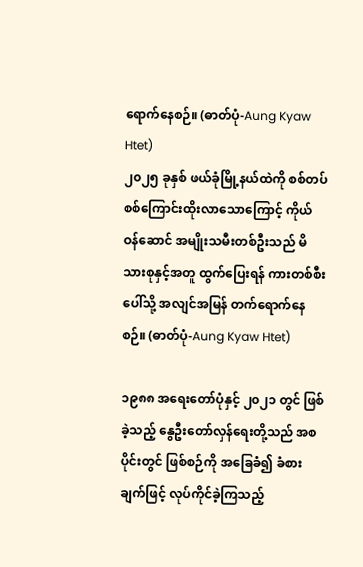ရောက်နေစဉ်။ (ဓာတ်ပုံ-Aung Kyaw Htet)
၂၀၂၅ ခုနှစ် ဖယ်ခုံမြို့နယ်ထဲကို စစ်တပ် စစ်ကြောင်းထိုးလာသောကြောင့် ကိုယ်ဝန်ဆောင် အမျိုးသမီးတစ်ဦးသည် မိသားစုနှင့်အတူ ထွက်‌ပြေးရန် ကားတစ်စီးပေါ်သို့ အလျင်အမြန် တက်ရောက်နေစဉ်။ (ဓာတ်ပုံ-Aung Kyaw Htet)

၁၉၈၈ အရေးတော်ပုံနှင့် ၂၀၂၁ တွင် ဖြစ်ခဲ့သည့် နွေဦးတော်လှန်ရေးတို့သည် အစပိုင်းတွင် ဖြစ်စဉ်ကို အခြေခံ၍ ခံစားချက်ဖြင့် လုပ်ကိုင်ခဲ့ကြသည့်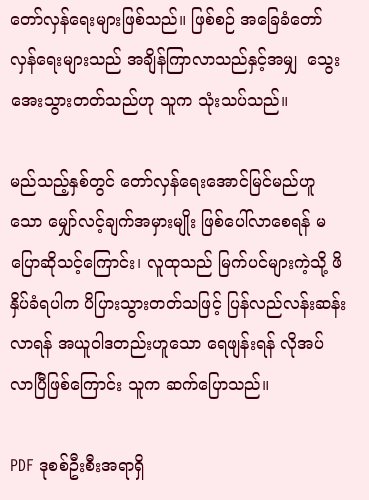တော်လှန်ရေးများဖြစ်သည်။ ဖြစ်စဉ် အခြေခံတော်လှန်ရေးများသည် အချိန်ကြာလာသည်နှင့်အမျှ  သွေးအေးသွားတတ်သည်ဟု သူက သုံးသပ်သည်။

မည်သည့်နှစ်တွင် တော်လှန်ရေးအောင်မြင်မည်ဟူသော မျှော်လင့်ချက်အမှားမျိုး ဖြစ်ပေါ်လာစေရန် မပြောဆိုသင့်ကြောင်း၊ လူထုသည် မြက်ပင်များကဲ့သို့ ဖိနှိပ်ခံရပါက ပိပြားသွားတတ်သဖြင့် ပြန်လည်လန်းဆန်းလာရန် အယူဝါဒတည်းဟူသော ရေဖျန်းရန် လိုအပ်လာပြီဖြစ်ကြောင်း သူက ဆက်ပြောသည်။

PDF ဒုစစ်ဦးစီးအရာရှိ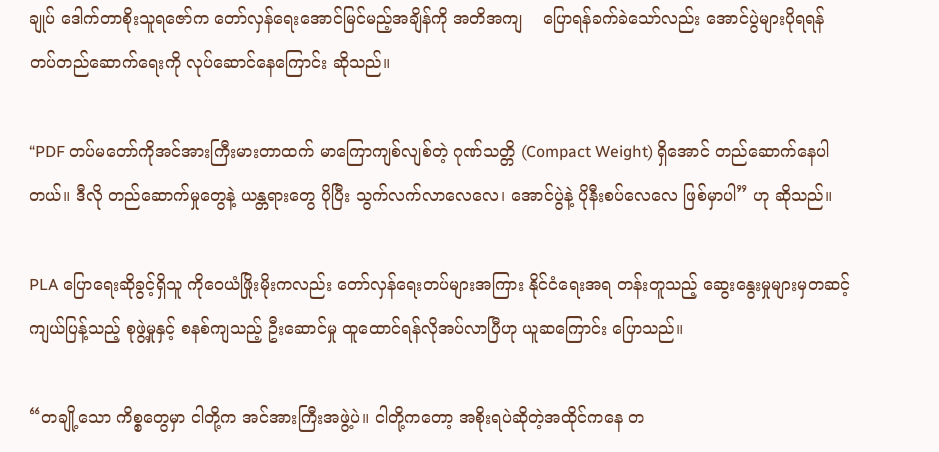ချုပ် ဒေါက်တာစိုးသူရဇော်က တော်လှန်ရေးအောင်မြင်မည့်အချိန်ကို အတိအကျ    ပြောရန်ခက်ခဲသော်လည်း အောင်ပွဲများပိုရရန် တပ်တည်ဆောက်ရေးကို လုပ်ဆောင်နေကြောင်း ဆိုသည်။

“PDF တပ်မတော်ကိုအင်အားကြီးမားတာထက် မာကြောကျစ်လျစ်တဲ့ ဂုဏ်သတ္တိ (Compact Weight) ရှိအောင် တည်ဆောက်နေပါတယ်။ ဒီလို တည်ဆောက်မှုတွေနဲ့ ယန္တရားတွေ ပိုပြီး သွက်လက်လာလေလေ၊ အောင်ပွဲနဲ့ ပိုနီးစပ်လေလေ ဖြစ်မှာပါ” ဟု ဆိုသည်။

PLA ပြောရေးဆိုခွင့်ရှိသူ ကိုဝေယံဖြိုးမိုးကလည်း တော်လှန်ရေးတပ်များအကြား နိုင်ငံရေးအရ တန်းတူသည့် ဆွေးနွေးမှုများမှတဆင့် ကျယ်ပြန့်သည့် စုဖွဲ့မှုနှင့် စနစ်ကျသည့် ဦးဆောင်မှု ထူထောင်ရန်လိုအပ်လာပြီဟု ယူဆကြောင်း ပြောသည်။

“တချို့သော ကိစ္စတွေမှာ ငါတို့က အင်အားကြီးအဖွဲ့ပဲ။ ငါတို့ကတော့ အစိုးရပဲဆိုတဲ့အထိုင်ကနေ တ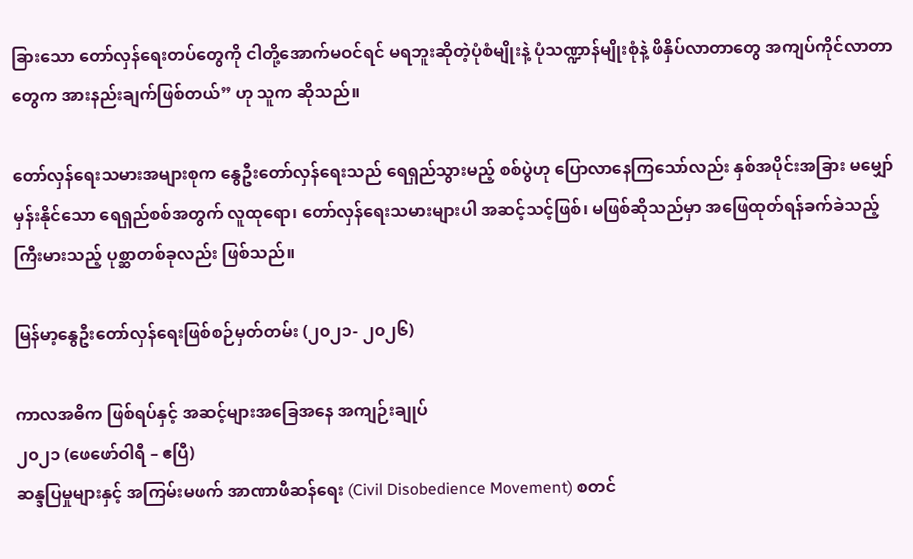ခြားသော တော်လှန်ရေးတပ်တွေကို ငါတို့အောက်မဝင်ရင် မရဘူးဆိုတဲ့ပုံစံမျိုးနဲ့ ပုံသဏ္ဍာန်မျိုးစုံနဲ့ ဖိနှိပ်လာတာတွေ အကျပ်ကိုင်လာတာတွေက အားနည်းချက်ဖြစ်တယ်” ဟု သူက ဆိုသည်။

တော်လှန်ရေးသမားအများစုက နွေဦးတော်လှန်ရေးသည် ရေရှည်သွားမည့် စစ်ပွဲဟု ပြောလာနေကြသော်လည်း နှစ်အပိုင်းအခြား မမျှော်မှန်းနိုင်သော ရေရှည်စစ်အတွက် လူထုရော၊ တော်လှန်ရေးသမားများပါ အဆင့်သင့်ဖြစ်၊ မဖြစ်ဆိုသည်မှာ အဖြေထုတ်ရန်ခက်ခဲသည့် ကြီးမားသည့် ပုစ္ဆာတစ်ခုလည်း ဖြစ်သည်။

မြန်မာ့နွေဦးတော်လှန်ရေးဖြစ်စဉ်မှတ်တမ်း (၂၀၂၁- ၂၀၂၆)

ကာလအဓိက ဖြစ်ရပ်နှင့် အဆင့်များအခြေအနေ အကျဉ်းချုပ်
၂၀၂၁ (ဖေဖော်ဝါရီ – ဧပြီ)
ဆန္ဒပြမှုများနှင့် အကြမ်းမဖက် အာဏာဖီဆန်ရေး (Civil Disobedience Movement) စတင်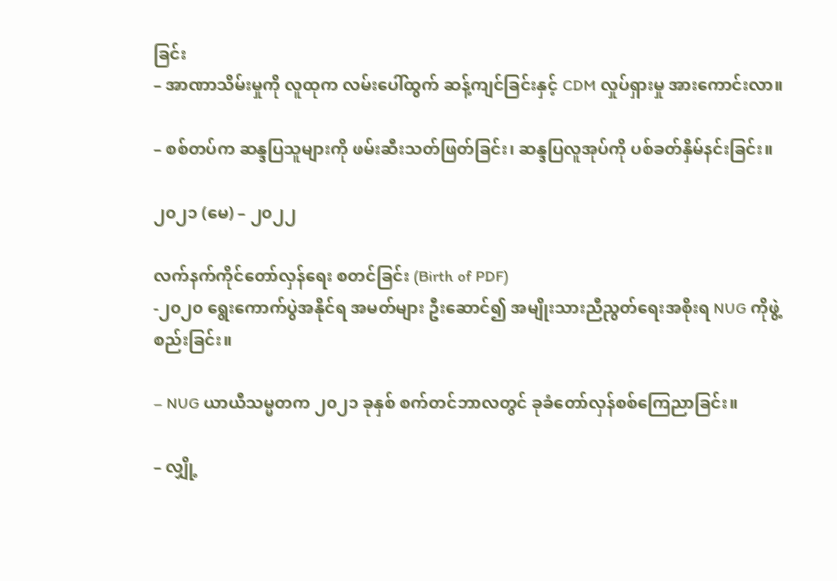ခြင်း
– အာဏာသိမ်းမှုကို လူထုက လမ်းပေါ်ထွက် ဆန့်ကျင်ခြင်းနှင့် CDM လှုပ်ရှားမှု အားကောင်းလာ။

– စစ်တပ်က ဆန္ဒပြသူများကို ဖမ်းဆီးသတ်ဖြတ်ခြင်း၊ ဆန္ဒပြလူအုပ်ကို ပစ်ခတ်နှိမ်နင်းခြင်း။

၂၀၂၁ (မေ) – ၂၀၂၂

လက်နက်ကိုင်တော်လှန်ရေး စတင်ခြင်း (Birth of PDF)
-၂၀၂၀ ရွေးကောက်ပွဲအနိုင်ရ အမတ်များ ဦးဆောင်၍ အမျိုးသားညီညွတ်ရေးအစိုးရ NUG ကိုဖွဲ့စည်းခြင်း။

– NUG ယာယီသမ္မတက ၂၀၂၁ ခုနှစ် စက်တင်ဘာလတွင် ခုခံတော်လှန်စစ်ကြေညာခြင်း။

– လျှို့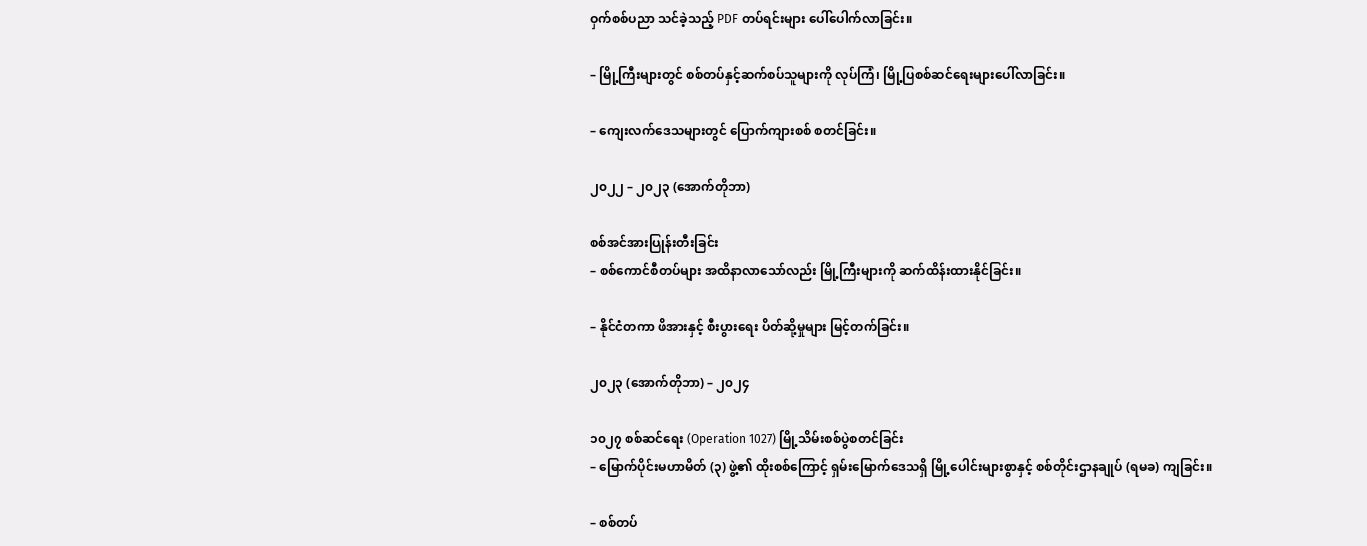ဝှက်စစ်ပညာ သင်ခဲ့သည့် PDF တပ်ရင်းများ ပေါ်ပေါက်လာခြင်း။

– မြို့ကြီးများတွင် စစ်တပ်နှင့်ဆက်စပ်သူများကို လုပ်ကြံ၊ မြို့ပြစစ်ဆင်ရေးများပေါ်လာခြင်း။

– ကျေးလက်ဒေသများတွင် ပြောက်ကျားစစ် စတင်ခြင်း။

၂၀၂၂ – ၂၀၂၃ (အောက်တိုဘာ)

စစ်အင်အားပြုန်းတီးခြင်း
– စစ်ကောင်စီတပ်များ အထိနာလာသော်လည်း မြို့ကြီးများကို ဆက်ထိန်းထားနိုင်ခြင်း။

– နိုင်ငံတကာ ဖိအားနှင့် စီးပွားရေး ပိတ်ဆို့မှုများ မြင့်တက်ခြင်း။

၂၀၂၃ (အောက်တိုဘာ) – ၂၀၂၄

၁၀၂၇ စစ်ဆင်ရေး (Operation 1027) မြို့သိမ်းစစ်ပွဲစတင်ခြင်း
– မြောက်ပိုင်းမဟာမိတ် (၃) ဖွဲ့၏ ထိုးစစ်ကြောင့် ရှမ်းမြောက်ဒေသရှိ မြို့ပေါင်းများစွာနှင့် စစ်တိုင်းဌာနချုပ် (ရမခ) ကျခြင်း။

– စစ်တပ်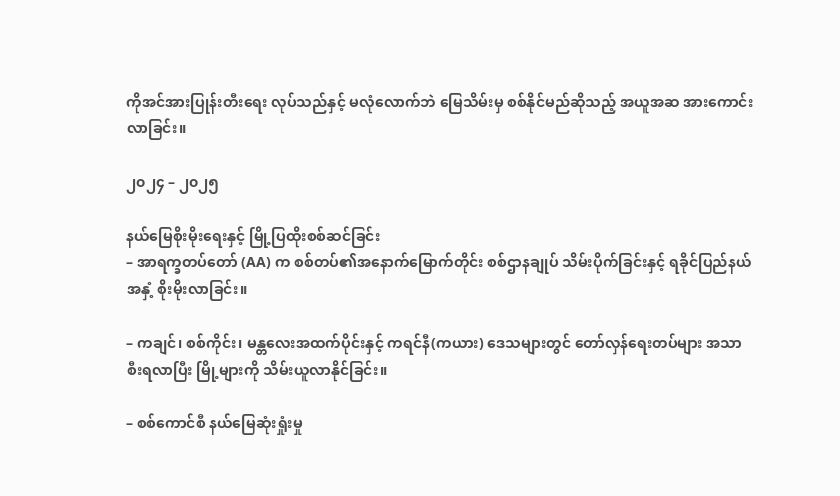ကိုအင်အားပြုန်းတီးရေး လုပ်သည်နှင့် မလုံလောက်ဘဲ မြေသိမ်းမှ စစ်နိုင်မည်ဆိုသည့် အယူအဆ အားကောင်းလာခြင်း။

၂၀၂၄ – ၂၀၂၅

နယ်မြေစိုးမိုးရေးနှင့် မြို့ပြထိုးစစ်ဆင်ခြင်း
– အာရက္ခတပ်တော် (AA) က စစ်တပ်၏အနောက်မြောက်တိုင်း စစ်ဌာနချုပ် သိမ်းပိုက်ခြင်းနှင့် ရခိုင်ပြည်နယ်အနှံ့ စိုးမိုးလာခြင်း။

– ကချင်၊ စစ်ကိုင်း၊ မန္တလေးအထက်ပိုင်းနှင့် ကရင်နီ(ကယား) ဒေသများတွင် တော်လှန်ရေးတပ်များ အသာစီးရလာပြီး မြို့များကို သိမ်းယူလာနိုင်ခြင်း။

– စစ်ကောင်စီ နယ်မြေဆုံးရှုံးမှု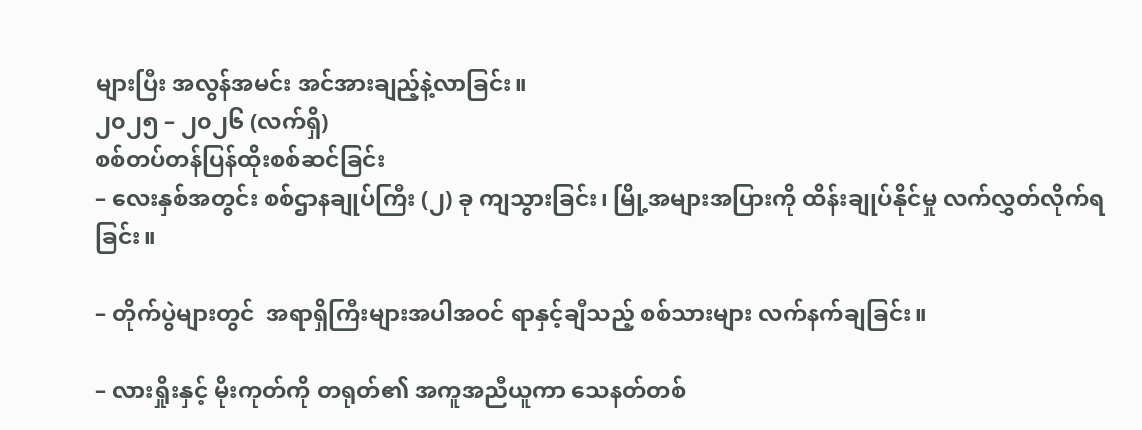များပြီး အလွန်အမင်း အင်အားချည့်နဲ့လာခြင်း။
၂၀၂၅ – ၂၀၂၆ (လက်ရှိ)
စစ်တပ်တန်ပြန်ထိုးစစ်ဆင်ခြင်း
– လေးနှစ်အတွင်း စစ်ဌာနချုပ်ကြီး (၂) ခု ကျသွားခြင်း၊ မြို့အများအပြားကို ထိန်းချုပ်နိုင်မှု လက်လွှတ်လိုက်ရခြင်း။

– တိုက်ပွဲများတွင်  အရာရှိကြီးများအပါအဝင် ရာနှင့်ချီသည့် စစ်သားများ လက်နက်ချခြင်း။

– လားရှိုးနှင့် မိုးကုတ်ကို တရုတ်၏ အကူအညီယူကာ သေနတ်တစ်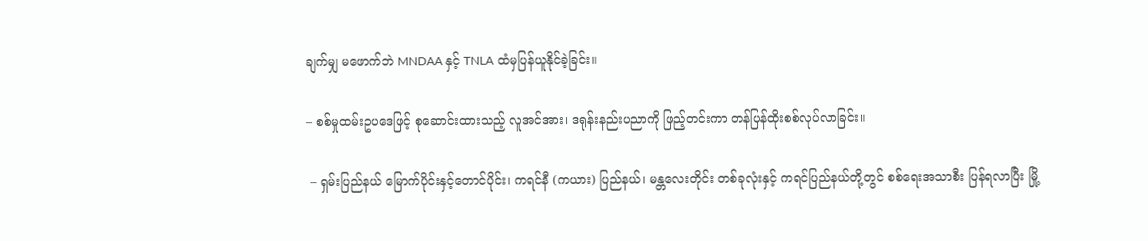ချက်မျှ မဖောက်ဘဲ MNDAA နှင့် TNLA ထံမှပြန်ယူနိုင်ခဲ့ခြင်း။

– စစ်မှုထမ်းဥပဒေဖြင့် စုဆောင်းထားသည့် လူအင်အား၊ ဒရုန်းနည်းပညာကို ဖြည့်တင်းကာ တန်ပြန်ထိုးစစ်လုပ်လာခြင်း။

 – ရှမ်းပြည်နယ် မြောက်ပိုင်းနှင့်တောင်ပိုင်း၊ ကရင်နီ (ကယား) ပြည်နယ်၊ မန္တလေးတိုင်း တစ်ခုလုံးနှင့် ကရင်ပြည်နယ်တို့တွင် စစ်ရေးအသာစီး ပြန်ရလာပြီး မြို့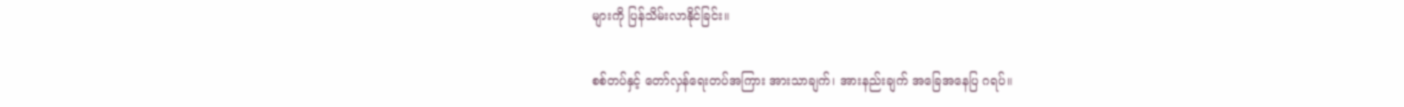များကို ပြန်သိမ်းလာနိုင်ခြင်း။

စစ်တပ်နှင့် တော်လှန်ရေးတပ်အကြား အားသာချက်၊ အားနည်းချက် အခြေအနေပြ ဂရပ်။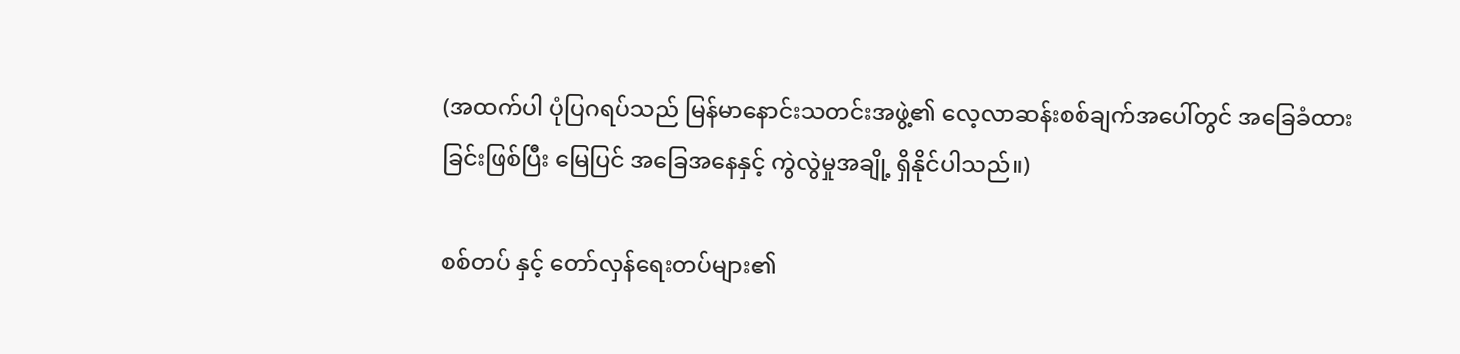(အထက်ပါ ပုံပြဂရပ်သည် မြန်မာနောင်းသတင်းအဖွဲ့၏ လေ့လာဆန်းစစ်ချက်အပေါ်တွင် အခြေခံထားခြင်းဖြစ်ပြီး မြေပြင် အခြေအနေနှင့် ကွဲလွဲမှုအချို့ ရှိနိုင်ပါသည်။)

စစ်တပ် နှင့် တော်လှန်ရေးတပ်များ၏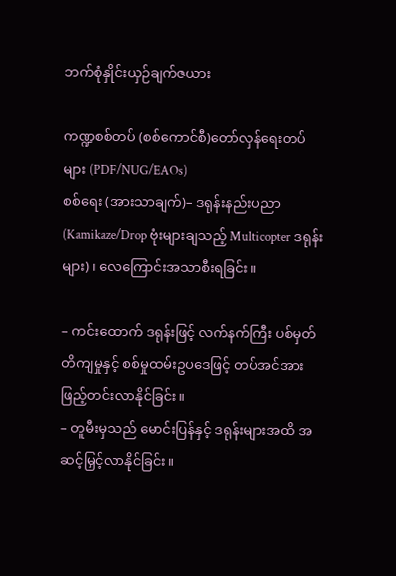ဘက်စုံနှိုင်းယှဉ်ချက်ဇယား

ကဏ္ဍစစ်တပ် (စစ်ကောင်စီ)တော်လှန်ရေးတပ်များ (PDF/NUG/EAOs)
စစ်ရေး (အားသာချက်)– ဒရုန်းနည်းပညာ (Kamikaze/Drop ဗုံးများချသည့် Multicopter ဒရုန်းများ)၊ လေကြောင်းအသာစီးရခြင်း။

– ကင်းထောက် ဒရုန်းဖြင့် လက်နက်ကြီး ပစ်မှတ် တိကျမှုနှင့် စစ်မှုထမ်းဥပဒေဖြင့် တပ်အင်အားဖြည့်တင်းလာနိုင်ခြင်း။
– တူမီးမှသည် မောင်းပြန်နှင့် ဒရုန်းများအထိ အဆင့်မြှင့်လာနိုင်ခြင်း။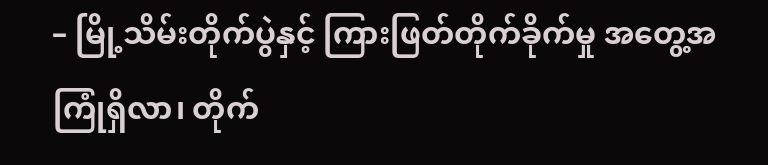– မြို့သိမ်းတိုက်ပွဲနှင့် ကြားဖြတ်တိုက်ခိုက်မှု အတွေ့အကြုံရှိလာ၊ တိုက်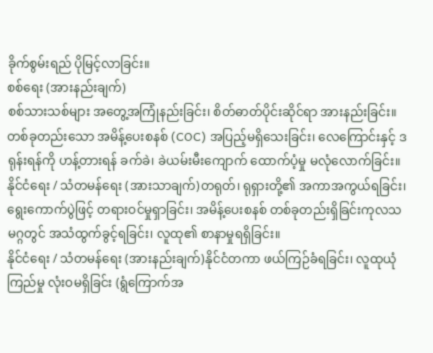ခိုက်စွမ်းရည် ပိုမြင့်လာခြင်း။
စစ်ရေး (အားနည်းချက်)
စစ်သားသစ်များ အတွေ့အကြုံနည်းခြင်း၊ စိတ်ဓာတ်ပိုင်းဆိုင်ရာ အားနည်းခြင်း။
တစ်ခုတည်းသော အမိန့်ပေးစနစ် (COC) အပြည့်မရှိသေးခြင်း၊ လေကြောင်းနှင့် ဒရုန်းရန်ကို ဟန့်တားရန် ခက်ခဲ၊ ခဲယမ်းမီးကျောက် ထောက်ပံ့မှု မလုံလောက်ခြင်း။
နိုင်ငံရေး / သံတမန်ရေး (အားသာချက်)တရုတ်၊ ရုရှားတို့၏ အကာအကွယ်ရခြင်း၊ ရွေးကောက်ပွဲဖြင့် တရားဝင်မှုရှာခြင်း၊ အမိန့်ပေးစနစ် တစ်ခုတည်းရှိခြင်းကုလသမဂ္ဂတွင် အသံထွက်ခွင့်ရခြင်း၊ လူထု၏ စာနာမှုရရှိခြင်း။
နိုင်ငံရေး / သံတမန်ရေး (အားနည်းချက်)နိုင်ငံတကာ ဖယ်ကြဉ်ခံရခြင်း၊ လူထုယုံကြည်မှု လုံးဝမရှိခြင်း (ရွံကြောက်အ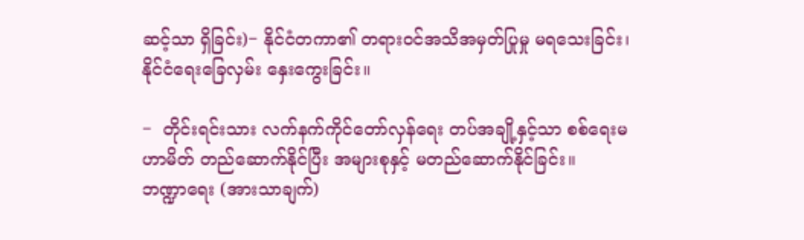ဆင့်သာ ရှိခြင်း)− နိုင်ငံတကာ၏ တရားဝင်အသိအမှတ်ပြုမှု မရသေးခြင်း၊ နိုင်ငံရေးခြေလှမ်း နှေးကွေးခြင်း။

−  တိုင်းရင်းသား လက်နက်ကိုင်တော်လှန်ရေး တပ်အချို့နှင့်သာ စစ်ရေးမဟာမိတ် တည်ဆောက်နိုင်ပြီး အများစုနှင့် မတည်ဆောက်နိုင်ခြင်း။
ဘဏ္ဍာရေး (အားသာချက်)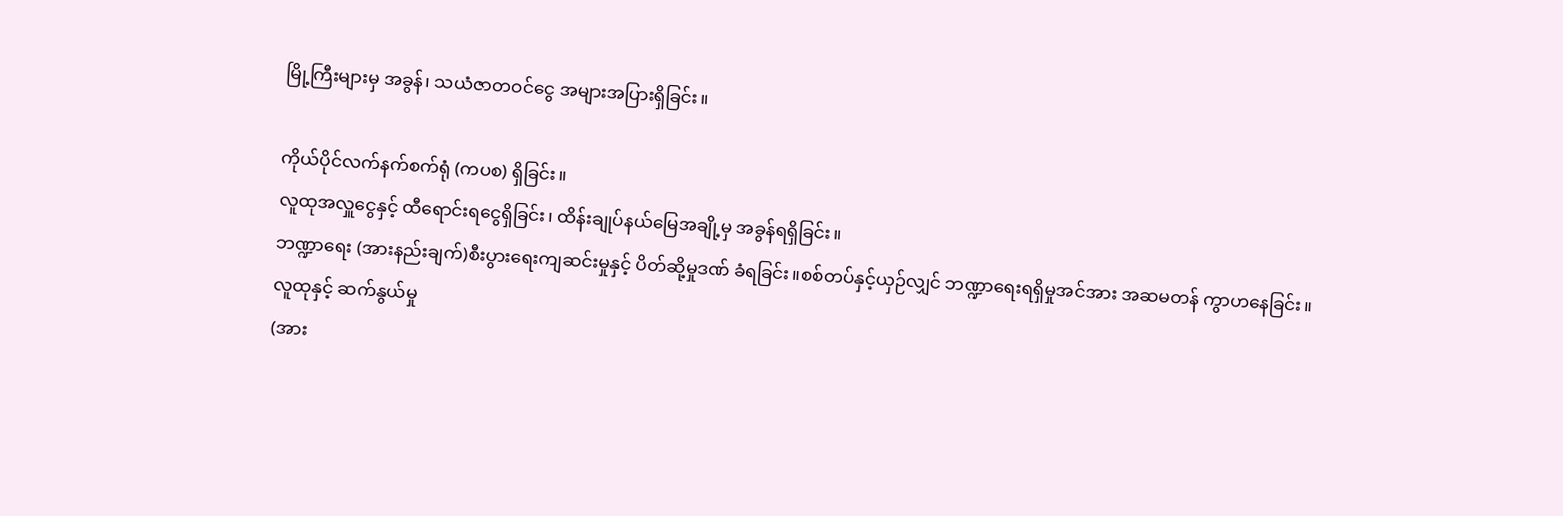မြို့ကြီးများမှ အခွန်၊ သယံဇာတဝင်ငွေ အများအပြားရှိခြင်း။

ကိုယ်ပိုင်လက်နက်စက်ရုံ (ကပစ) ရှိခြင်း။
လူထုအလှူငွေနှင့် ထီရောင်းရငွေရှိခြင်း၊ ထိန်းချုပ်နယ်မြေအချို့မှ အခွန်ရရှိခြင်း။
ဘဏ္ဍာရေး (အားနည်းချက်)စီးပွားရေးကျဆင်းမှုနှင့် ပိတ်ဆို့မှုဒဏ် ခံရခြင်း။စစ်တပ်နှင့်ယှဉ်လျှင် ဘဏ္ဍာရေးရရှိမှုအင်အား အဆမတန် ကွာဟနေခြင်း။
လူထုနှင့် ဆက်နွယ်မှု
(အား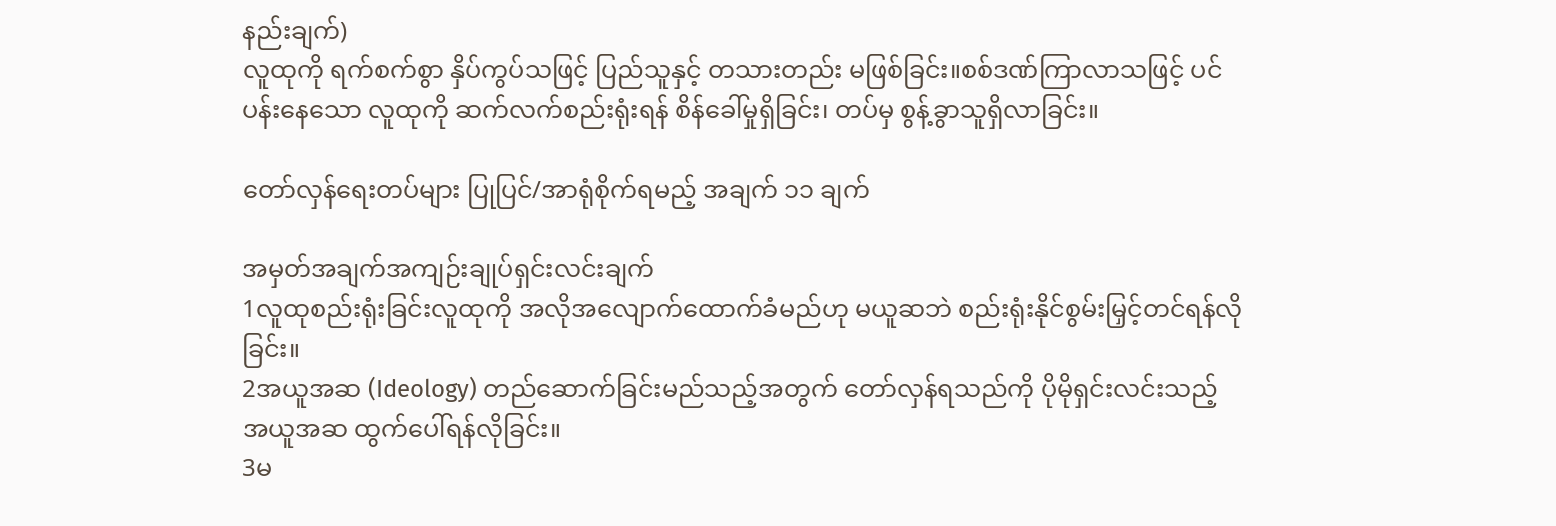နည်းချက်)
လူထုကို ရက်စက်စွာ နှိပ်ကွပ်သဖြင့် ပြည်သူနှင့် တသားတည်း မဖြစ်ခြင်း။စစ်ဒဏ်ကြာလာသဖြင့် ပင်ပန်းနေသော လူထုကို ဆက်လက်စည်းရုံးရန် စိန်ခေါ်မှုရှိခြင်း၊ တပ်မှ စွန့်ခွာသူရှိလာခြင်း။

တော်လှန်ရေးတပ်များ ပြုပြင်/အာရုံစိုက်ရမည့် အချက် ၁၁ ချက်

အမှတ်အချက်အကျဉ်းချုပ်ရှင်းလင်းချက်
1လူထုစည်းရုံးခြင်းလူထုကို အလိုအလျောက်ထောက်ခံမည်ဟု မယူဆဘဲ စည်းရုံးနိုင်စွမ်းမြှင့်တင်ရန်လိုခြင်း။
2အယူအဆ (Ideology) တည်ဆောက်ခြင်းမည်သည့်အတွက် တော်လှန်ရသည်ကို ပိုမိုရှင်းလင်းသည့် အယူအဆ ထွက်ပေါ်ရန်လိုခြင်း။
3မ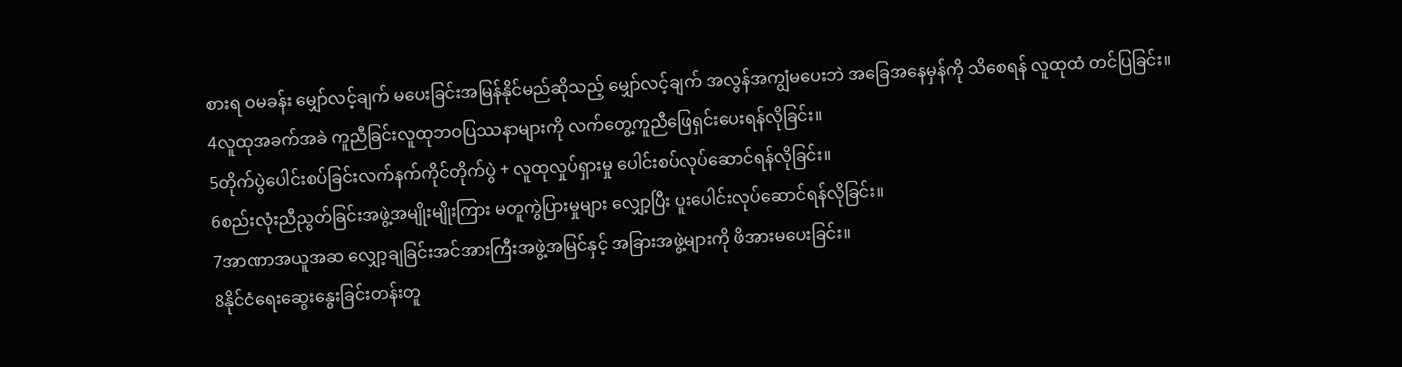စားရ ဝမခန်း မျှော်လင့်ချက် မပေးခြင်းအမြန်နိုင်မည်ဆိုသည့် မျှော်လင့်ချက် အလွန်အကျွံမပေးဘဲ အခြေအနေမှန်ကို သိစေရန် လူထုထံ တင်ပြခြင်း။
4လူထုအခက်အခဲ ကူညီခြင်းလူထုဘဝပြဿနာများကို လက်တွေ့ကူညီဖြေရှင်းပေးရန်လိုခြင်း။
5တိုက်ပွဲပေါင်းစပ်ခြင်းလက်နက်ကိုင်တိုက်ပွဲ + လူထုလှုပ်ရှားမှု ပေါင်းစပ်လုပ်ဆောင်ရန်လိုခြင်း။
6စည်းလုံးညီညွတ်ခြင်းအဖွဲ့အမျိုးမျိုးကြား မတူကွဲပြားမှုများ လျှော့ပြီး ပူးပေါင်းလုပ်ဆောင်ရန်လိုခြင်း။
7အာဏာအယူအဆ လျှော့ချခြင်းအင်အားကြီးအဖွဲ့အမြင်နှင့် အခြားအဖွဲ့များကို ဖိအားမပေးခြင်း။
8နိုင်ငံရေးဆွေးနွေးခြင်းတန်းတူ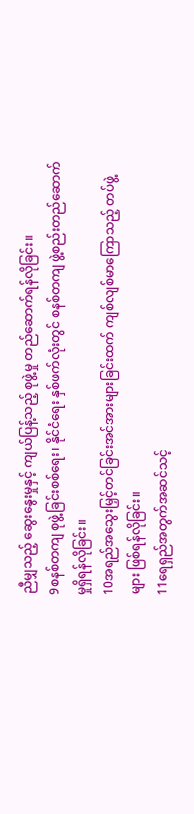ညီမျှသည့် ဆွေးနွေးမှုနှင့် ကျယ်ပြန့်သည့် စုဖွဲ့မှု တည်ဆောက်ရန်လိုခြင်း။
9စနစ်တကျ စုဖွဲ့ခြင်းစစ်ရေး၊ နိုင်ငံရေး နှစ်ဖက်လုံးတွင် စနစ်တကျ ဖွဲ့စည်းတည်ဆောက်မှုရှိရန်လိုခြင်း။
10အရည်အသွေးမြှင့်တင်ခြင်းအင်အားများခြင်းထက် ကျစ်လျစ်မာကြောသည့် တပ်ဖွဲ့များ ဖြစ်ရန်လိုခြင်း။
11ရေရှည်အတွက်အဆင်သင့်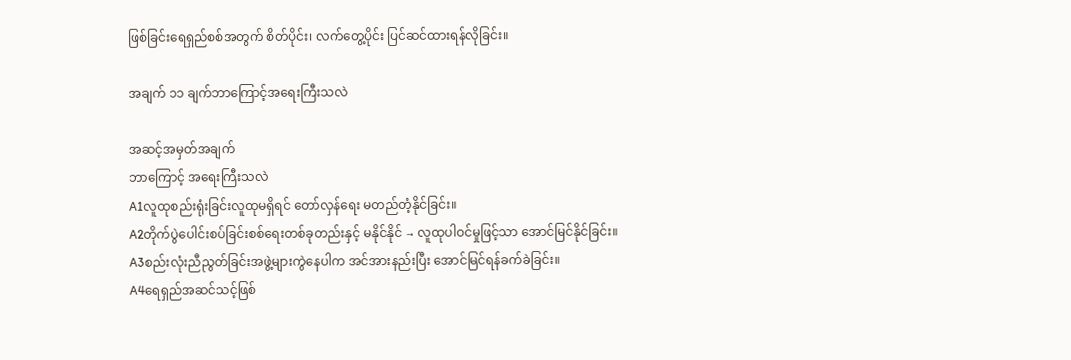ဖြစ်ခြင်းရေရှည်စစ်အတွက် စိတ်ပိုင်း၊ လက်တွေ့ပိုင်း ပြင်ဆင်ထားရန်လိုခြင်း။

အချက် ၁၁ ချက်ဘာကြောင့်အရေးကြီးသလဲ

အဆင့်အမှတ်အချက်
ဘာကြောင့် အရေးကြီးသလဲ
A1လူထုစည်းရုံးခြင်းလူထုမရှိရင် တော်လှန်ရေး မတည်တံ့နိုင်ခြင်း။
A2တိုက်ပွဲပေါင်းစပ်ခြင်းစစ်ရေးတစ်ခုတည်းနှင့် မနိုင်နိုင် → လူထုပါဝင်မှုဖြင့်သာ အောင်မြင်နိုင်ခြင်း။
A3စည်းလုံးညီညွတ်ခြင်းအဖွဲ့များကွဲနေပါက အင်အားနည်းပြီး အောင်မြင်ရန်ခက်ခဲခြင်း။
A4ရေရှည်အဆင်သင့်ဖြစ်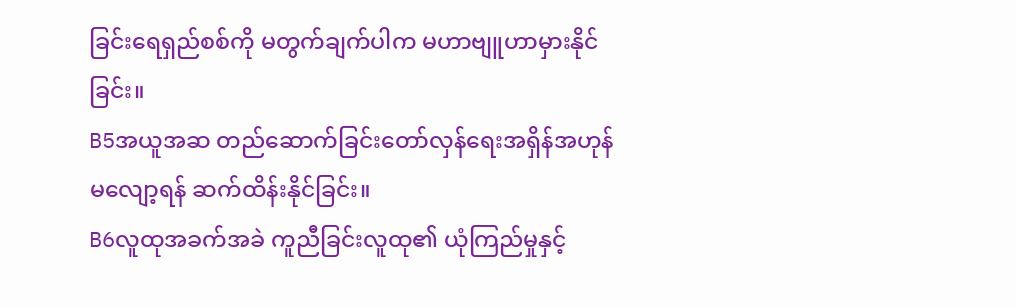ခြင်းရေရှည်စစ်ကို မတွက်ချက်ပါက မဟာဗျူဟာမှားနိုင်ခြင်း။
B5အယူအဆ တည်ဆောက်ခြင်းတော်လှန်ရေးအရှိန်အဟုန် မလျော့ရန် ဆက်ထိန်းနိုင်ခြင်း။
B6လူထုအခက်အခဲ ကူညီခြင်းလူထု၏ ယုံကြည်မှုနှင့်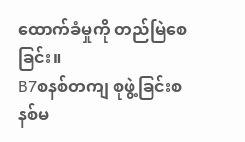ထောက်ခံမှုကို တည်မြဲစေခြင်း။
B7စနစ်တကျ စုဖွဲ့ခြင်းစနစ်မ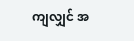ကျလျှင် အ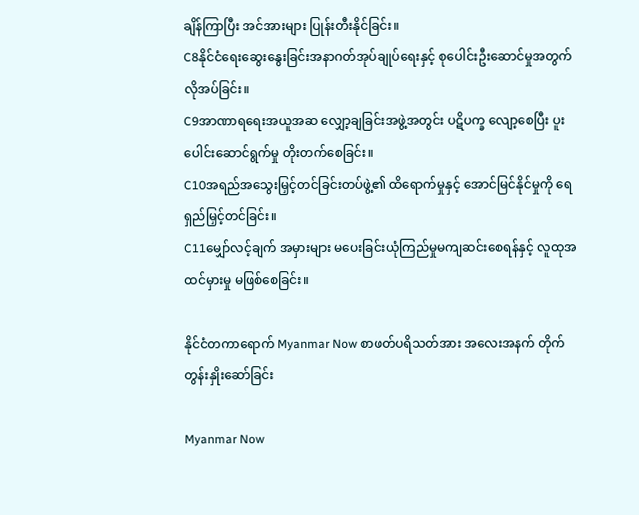ချိန်ကြာပြီး အင်အားများ ပြုန်းတီးနိုင်ခြင်း။
C8နိုင်ငံရေးဆွေးနွေးခြင်းအနာဂတ်အုပ်ချုပ်ရေးနှင့် စုပေါင်းဦးဆောင်မှုအတွက် လိုအပ်ခြင်း။
C9အာဏာရရေးအယူအဆ လျှော့ချခြင်းအဖွဲ့အတွင်း ပဋိပက္ခ လျော့စေပြီး ပူးပေါင်းဆောင်ရွက်မှု တိုးတက်စေခြင်း။
C10အရည်အသွေးမြှင့်တင်ခြင်းတပ်ဖွဲ့၏ ထိရောက်မှုနှင့် အောင်မြင်နိုင်မှုကို ရေရှည်မြှင့်တင်ခြင်း။
C11မျှော်လင့်ချက် အမှားများ မပေးခြင်းယုံကြည်မှုမကျဆင်းစေရန်နှင့် လူထုအထင်မှားမှု မဖြစ်စေခြင်း။

နိုင်ငံတကာရောက် Myanmar Now စာဖတ်ပရိသတ်အား အလေးအနက် တိုက်တွန်းနှိုးဆော်ခြင်း

Myanmar Now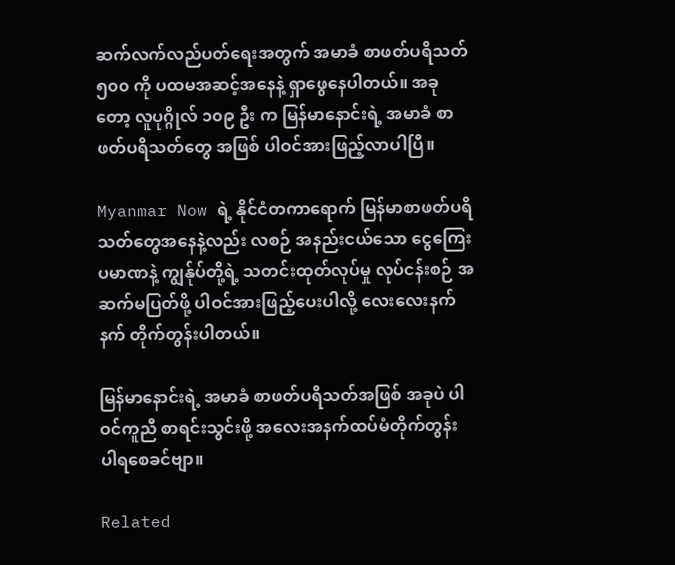ဆက်လက်လည်ပတ်ရေးအတွက် အမာခံ စာဖတ်ပရိသတ် ၅၀၀ ကို ပထမအဆင့်အနေနဲ့ ရှာဖွေနေပါတယ်။ အခုတော့ လူပုဂ္ဂိုလ် ၁၀၉ ဦး က မြန်မာနောင်းရဲ့ အမာခံ စာဖတ်ပရိသတ်တွေ အဖြစ် ပါဝင်အားဖြည့်လာပါပြီ။

Myanmar Now ရဲ့ နိုင်ငံတကာရောက် မြန်မာစာဖတ်ပရိသတ်တွေအနေနဲ့လည်း လစဉ် အနည်းငယ်သော ငွေကြေးပမာဏနဲ့ ကျွန်ုပ်တို့ရဲ့ သတင်းထုတ်လုပ်မှု လုပ်ငန်းစဉ် အဆက်မပြတ်ဖို့ ပါဝင်အားဖြည့်ပေးပါလို့ လေးလေးနက်နက် တိုက်တွန်းပါတယ်။

မြန်မာနောင်းရဲ့ အမာခံ စာဖတ်ပရိသတ်အဖြစ် အခုပဲ ပါဝင်ကူညီ စာရင်းသွင်းဖို့ အလေးအနက်ထပ်မံတိုက်တွန်း ပါရစေခင်ဗျာ။

Related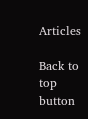Articles

Back to top button